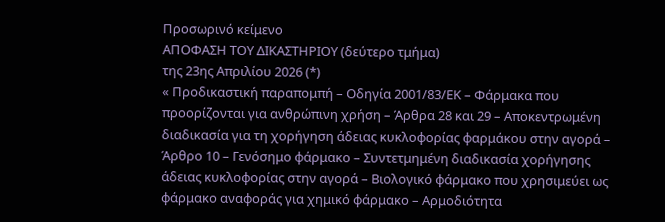Προσωρινό κείμενο
ΑΠΟΦΑΣΗ ΤΟΥ ΔΙΚΑΣΤΗΡΙΟΥ (δεύτερο τμήμα)
της 23ης Απριλίου 2026 (*)
« Προδικαστική παραπομπή – Οδηγία 2001/83/ΕΚ – Φάρμακα που προορίζονται για ανθρώπινη χρήση – Άρθρα 28 και 29 – Αποκεντρωμένη διαδικασία για τη χορήγηση άδειας κυκλοφορίας φαρμάκου στην αγορά – Άρθρο 10 – Γενόσημο φάρμακο – Συντετμημένη διαδικασία χορήγησης άδειας κυκλοφορίας στην αγορά – Βιολογικό φάρμακο που χρησιμεύει ως φάρμακο αναφοράς για χημικό φάρμακο – Αρμοδιότητα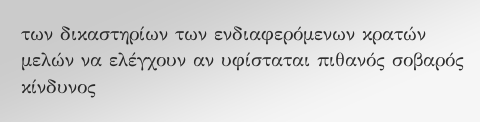των δικαστηρίων των ενδιαφερόμενων κρατών μελών να ελέγχουν αν υφίσταται πιθανός σοβαρός κίνδυνος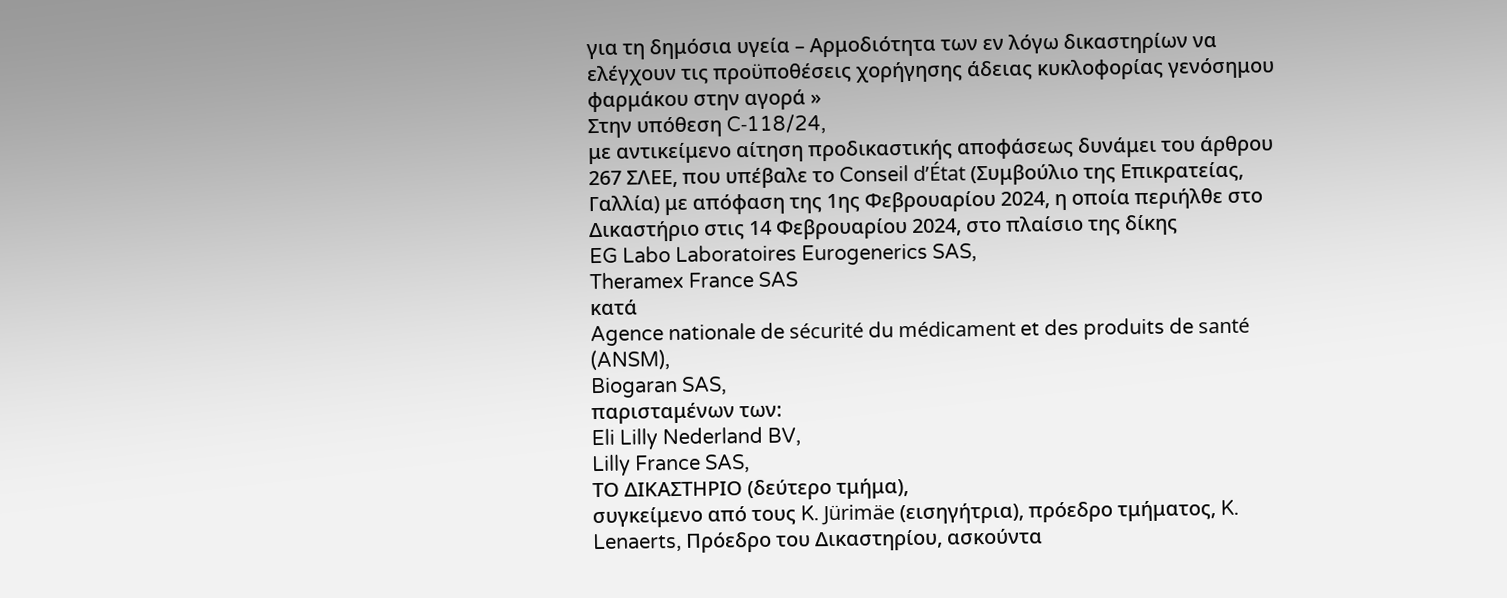για τη δημόσια υγεία – Αρμοδιότητα των εν λόγω δικαστηρίων να ελέγχουν τις προϋποθέσεις χορήγησης άδειας κυκλοφορίας γενόσημου φαρμάκου στην αγορά »
Στην υπόθεση C‑118/24,
με αντικείμενο αίτηση προδικαστικής αποφάσεως δυνάμει του άρθρου 267 ΣΛΕΕ, που υπέβαλε το Conseil d’État (Συμβούλιο της Επικρατείας, Γαλλία) με απόφαση της 1ης Φεβρουαρίου 2024, η οποία περιήλθε στο Δικαστήριο στις 14 Φεβρουαρίου 2024, στο πλαίσιο της δίκης
EG Labo Laboratoires Eurogenerics SAS,
Theramex France SAS
κατά
Agence nationale de sécurité du médicament et des produits de santé (ANSM),
Biogaran SAS,
παρισταμένων των:
Eli Lilly Nederland BV,
Lilly France SAS,
ΤΟ ΔΙΚΑΣΤΗΡΙΟ (δεύτερο τμήμα),
συγκείμενο από τους K. Jürimäe (εισηγήτρια), πρόεδρο τμήματος, K. Lenaerts, Πρόεδρο του Δικαστηρίου, ασκούντα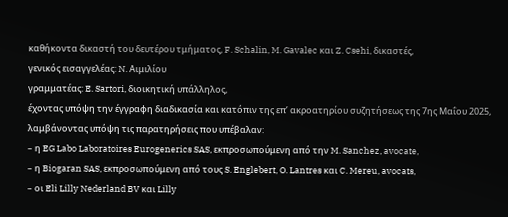καθήκοντα δικαστή του δευτέρου τμήματος, F. Schalin, M. Gavalec και Z. Csehi, δικαστές,
γενικός εισαγγελέας: N. Αιμιλίου
γραμματέας: E. Sartori, διοικητική υπάλληλος,
έχοντας υπόψη την έγγραφη διαδικασία και κατόπιν της επ’ ακροατηρίου συζητήσεως της 7ης Μαΐου 2025,
λαμβάνοντας υπόψη τις παρατηρήσεις που υπέβαλαν:
– η EG Labo Laboratoires Eurogenerics SAS, εκπροσωπούμενη από την M. Sanchez, avocate,
– η Biogaran SAS, εκπροσωπούμενη από τους S. Englebert, O. Lantres και C. Mereu, avocats,
– οι Eli Lilly Nederland BV και Lilly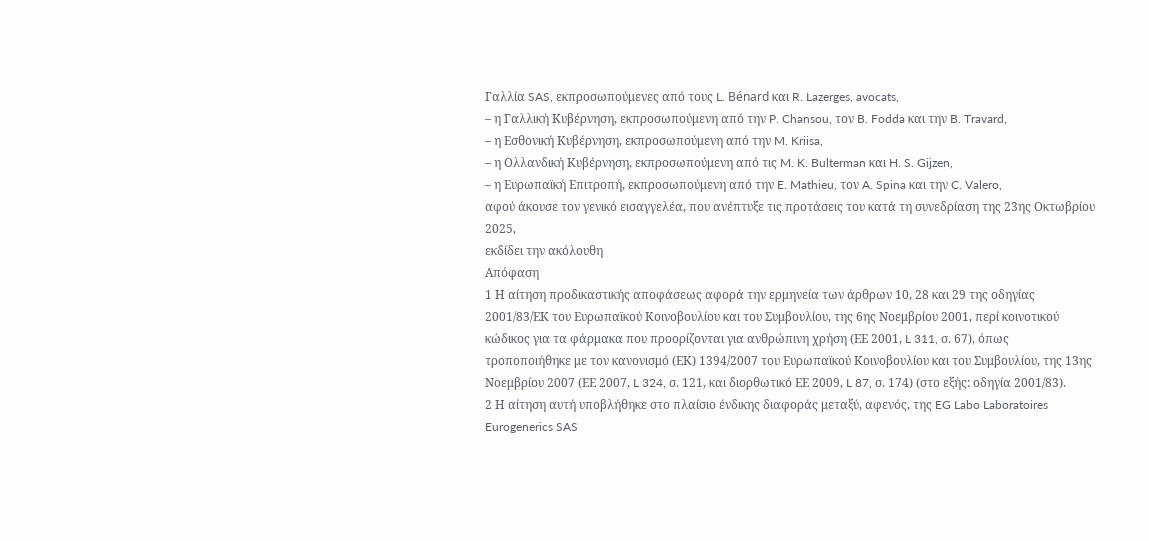Γαλλία SAS, εκπροσωπούμενες από τους L. Bénard και R. Lazerges, avocats,
– η Γαλλική Κυβέρνηση, εκπροσωπούμενη από την P. Chansou, τον B. Fodda και την B. Travard,
– η Εσθονική Κυβέρνηση, εκπροσωπούμενη από την M. Kriisa,
– η Ολλανδική Κυβέρνηση, εκπροσωπούμενη από τις M. K. Bulterman και H. S. Gijzen,
– η Ευρωπαϊκή Επιτροπή, εκπροσωπούμενη από την E. Mathieu, τον A. Spina και την C. Valero,
αφού άκουσε τον γενικό εισαγγελέα, που ανέπτυξε τις προτάσεις του κατά τη συνεδρίαση της 23ης Οκτωβρίου 2025,
εκδίδει την ακόλουθη
Απόφαση
1 Η αίτηση προδικαστικής αποφάσεως αφορά την ερμηνεία των άρθρων 10, 28 και 29 της οδηγίας 2001/83/ΕΚ του Ευρωπαϊκού Κοινοβουλίου και του Συμβουλίου, της 6ης Νοεμβρίου 2001, περί κοινοτικού κώδικος για τα φάρμακα που προορίζονται για ανθρώπινη χρήση (ΕΕ 2001, L 311, σ. 67), όπως τροποποιήθηκε με τον κανονισμό (ΕΚ) 1394/2007 του Ευρωπαϊκού Κοινοβουλίου και του Συμβουλίου, της 13ης Νοεμβρίου 2007 (ΕΕ 2007, L 324, σ. 121, και διορθωτικό ΕΕ 2009, L 87, σ. 174) (στο εξής: οδηγία 2001/83).
2 Η αίτηση αυτή υποβλήθηκε στο πλαίσιο ένδικης διαφοράς μεταξύ, αφενός, της EG Labo Laboratoires Eurogenerics SAS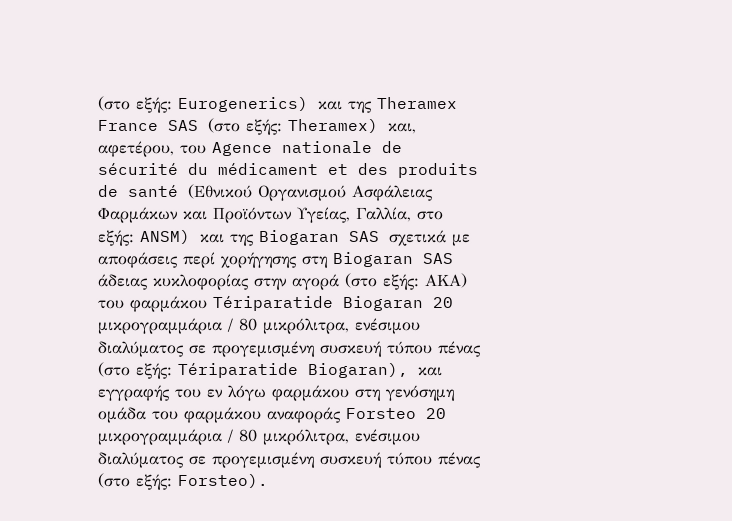(στο εξής: Eurogenerics) και της Theramex France SAS (στο εξής: Theramex) και, αφετέρου, του Agence nationale de sécurité du médicament et des produits de santé (Εθνικού Οργανισμού Ασφάλειας Φαρμάκων και Προϊόντων Υγείας, Γαλλία, στο εξής: ANSM) και της Biogaran SAS σχετικά με αποφάσεις περί χορήγησης στη Biogaran SAS άδειας κυκλοφορίας στην αγορά (στο εξής: ΑΚΑ) του φαρμάκου Tériparatide Biogaran 20 μικρογραμμάρια / 80 μικρόλιτρα, ενέσιμου διαλύματος σε προγεμισμένη συσκευή τύπου πένας (στο εξής: Tériparatide Biogaran), και εγγραφής του εν λόγω φαρμάκου στη γενόσημη ομάδα του φαρμάκου αναφοράς Forsteo 20 μικρογραμμάρια / 80 μικρόλιτρα, ενέσιμου διαλύματος σε προγεμισμένη συσκευή τύπου πένας (στο εξής: Forsteo).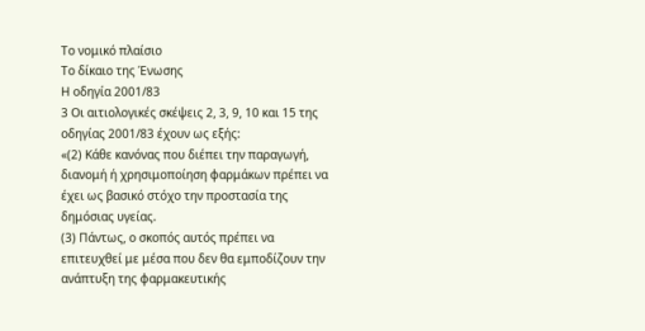Το νομικό πλαίσιο
Το δίκαιο της Ένωσης
Η οδηγία 2001/83
3 Οι αιτιολογικές σκέψεις 2, 3, 9, 10 και 15 της οδηγίας 2001/83 έχουν ως εξής:
«(2) Κάθε κανόνας που διέπει την παραγωγή, διανομή ή χρησιμοποίηση φαρμάκων πρέπει να έχει ως βασικό στόχο την προστασία της δημόσιας υγείας.
(3) Πάντως, ο σκοπός αυτός πρέπει να επιτευχθεί με μέσα που δεν θα εμποδίζουν την ανάπτυξη της φαρμακευτικής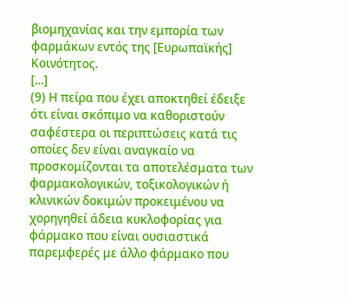βιομηχανίας και την εμπορία των φαρμάκων εντός της [Ευρωπαϊκής] Κοινότητος.
[...]
(9) Η πείρα που έχει αποκτηθεί έδειξε ότι είναι σκόπιμο να καθοριστούν σαφέστερα οι περιπτώσεις κατά τις οποίες δεν είναι αναγκαίο να προσκομίζονται τα αποτελέσματα των φαρμακολογικών, τοξικολογικών ή κλινικών δοκιμών προκειμένου να χορηγηθεί άδεια κυκλοφορίας για φάρμακο που είναι ουσιαστικά παρεμφερές με άλλο φάρμακο που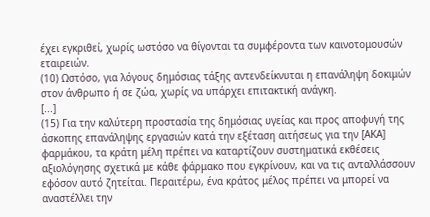έχει εγκριθεί, χωρίς ωστόσο να θίγονται τα συμφέροντα των καινοτομουσών εταιρειών.
(10) Ωστόσο, για λόγους δημόσιας τάξης αντενδείκνυται η επανάληψη δοκιμών στον άνθρωπο ή σε ζώα, χωρίς να υπάρχει επιτακτική ανάγκη.
[...]
(15) Για την καλύτερη προστασία της δημόσιας υγείας και προς αποφυγή της άσκοπης επανάληψης εργασιών κατά την εξέταση αιτήσεως για την [ΑΚΑ] φαρμάκου, τα κράτη μέλη πρέπει να καταρτίζουν συστηματικά εκθέσεις αξιολόγησης σχετικά με κάθε φάρμακο που εγκρίνουν, και να τις ανταλλάσσουν εφόσον αυτό ζητείται. Περαιτέρω, ένα κράτος μέλος πρέπει να μπορεί να αναστέλλει την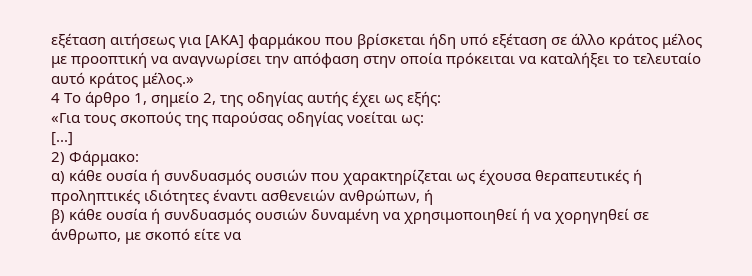εξέταση αιτήσεως για [ΑΚΑ] φαρμάκου που βρίσκεται ήδη υπό εξέταση σε άλλο κράτος μέλος με προοπτική να αναγνωρίσει την απόφαση στην οποία πρόκειται να καταλήξει το τελευταίο αυτό κράτος μέλος.»
4 Το άρθρο 1, σημείο 2, της οδηγίας αυτής έχει ως εξής:
«Για τους σκοπούς της παρούσας οδηγίας νοείται ως:
[...]
2) Φάρμακο:
α) κάθε ουσία ή συνδυασμός ουσιών που χαρακτηρίζεται ως έχουσα θεραπευτικές ή προληπτικές ιδιότητες έναντι ασθενειών ανθρώπων, ή
β) κάθε ουσία ή συνδυασμός ουσιών δυναμένη να χρησιμοποιηθεί ή να χορηγηθεί σε άνθρωπο, με σκοπό είτε να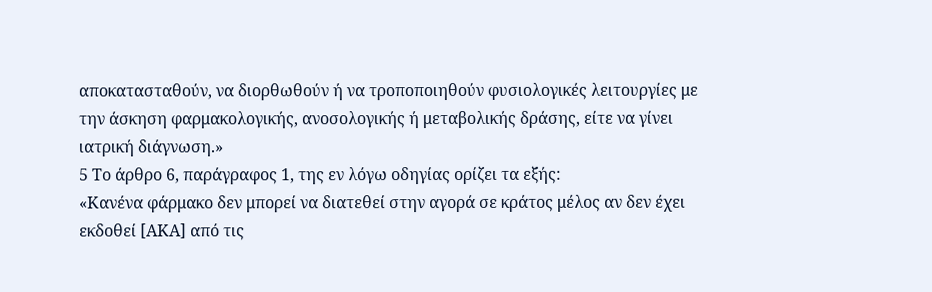αποκατασταθούν, να διορθωθούν ή να τροποποιηθούν φυσιολογικές λειτουργίες με την άσκηση φαρμακολογικής, ανοσολογικής ή μεταβολικής δράσης, είτε να γίνει ιατρική διάγνωση.»
5 Το άρθρο 6, παράγραφος 1, της εν λόγω οδηγίας ορίζει τα εξής:
«Κανένα φάρμακο δεν μπορεί να διατεθεί στην αγορά σε κράτος μέλος αν δεν έχει εκδοθεί [ΑΚΑ] από τις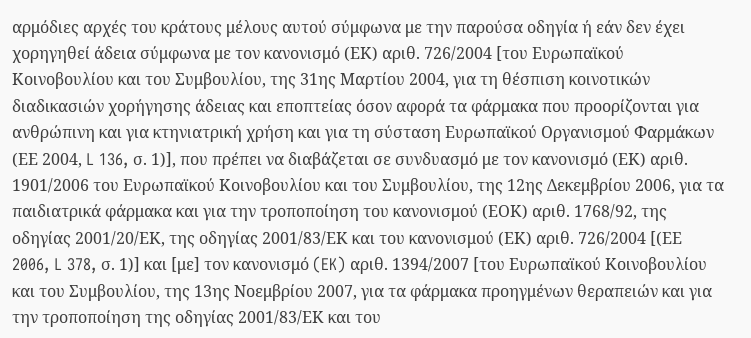αρμόδιες αρχές του κράτους μέλους αυτού σύμφωνα με την παρούσα οδηγία ή εάν δεν έχει χορηγηθεί άδεια σύμφωνα με τον κανονισμό (ΕΚ) αριθ. 726/2004 [του Ευρωπαϊκού Κοινοβουλίου και του Συμβουλίου, της 31ης Μαρτίου 2004, για τη θέσπιση κοινοτικών διαδικασιών χορήγησης άδειας και εποπτείας όσον αφορά τα φάρμακα που προορίζονται για ανθρώπινη και για κτηνιατρική χρήση και για τη σύσταση Ευρωπαϊκού Οργανισμού Φαρμάκων (ΕΕ 2004, L 136, σ. 1)], που πρέπει να διαβάζεται σε συνδυασμό με τον κανονισμό (ΕΚ) αριθ. 1901/2006 του Ευρωπαϊκού Κοινοβουλίου και του Συμβουλίου, της 12ης Δεκεμβρίου 2006, για τα παιδιατρικά φάρμακα και για την τροποποίηση του κανονισμού (ΕΟΚ) αριθ. 1768/92, της οδηγίας 2001/20/ΕΚ, της οδηγίας 2001/83/ΕΚ και του κανονισμού (ΕΚ) αριθ. 726/2004 [(ΕΕ 2006, L 378, σ. 1)] και [με] τον κανονισμό (EK) αριθ. 1394/2007 [του Ευρωπαϊκού Κοινοβουλίου και του Συμβουλίου, της 13ης Νοεμβρίου 2007, για τα φάρμακα προηγμένων θεραπειών και για την τροποποίηση της οδηγίας 2001/83/ΕΚ και του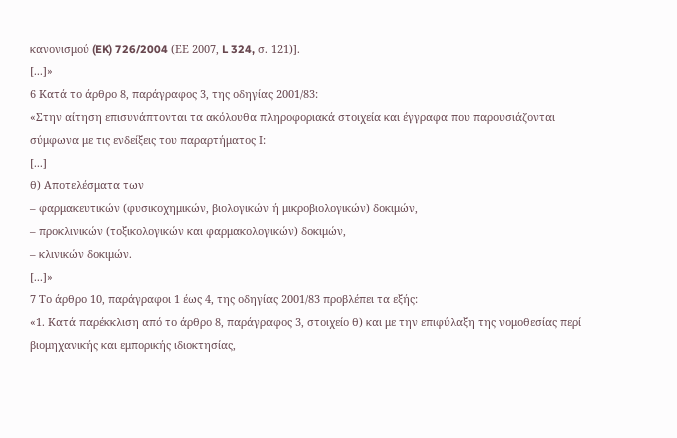κανονισμού (EK) 726/2004 (ΕΕ 2007, L 324, σ. 121)].
[...]»
6 Κατά το άρθρο 8, παράγραφος 3, της οδηγίας 2001/83:
«Στην αίτηση επισυνάπτονται τα ακόλουθα πληροφοριακά στοιχεία και έγγραφα που παρουσιάζονται σύμφωνα με τις ενδείξεις του παραρτήματος Ι:
[...]
θ) Αποτελέσματα των
– φαρμακευτικών (φυσικοχημικών, βιολογικών ή μικροβιολογικών) δοκιμών,
– προκλινικών (τοξικολογικών και φαρμακολογικών) δοκιμών,
– κλινικών δοκιμών.
[...]»
7 Το άρθρο 10, παράγραφοι 1 έως 4, της οδηγίας 2001/83 προβλέπει τα εξής:
«1. Κατά παρέκκλιση από το άρθρο 8, παράγραφος 3, στοιχείο θ) και με την επιφύλαξη της νομοθεσίας περί βιομηχανικής και εμπορικής ιδιοκτησίας,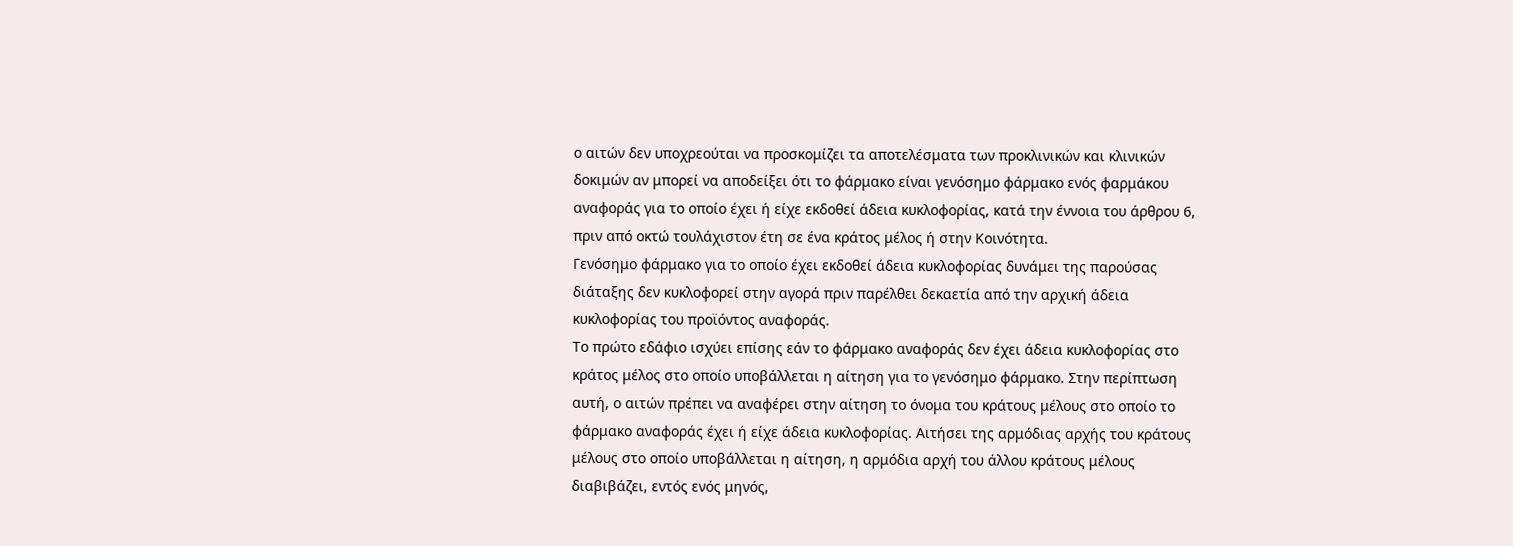ο αιτών δεν υποχρεούται να προσκομίζει τα αποτελέσματα των προκλινικών και κλινικών δοκιμών αν μπορεί να αποδείξει ότι το φάρμακο είναι γενόσημο φάρμακο ενός φαρμάκου αναφοράς για το οποίο έχει ή είχε εκδοθεί άδεια κυκλοφορίας, κατά την έννοια του άρθρου 6, πριν από οκτώ τουλάχιστον έτη σε ένα κράτος μέλος ή στην Κοινότητα.
Γενόσημο φάρμακο για το οποίο έχει εκδοθεί άδεια κυκλοφορίας δυνάμει της παρούσας διάταξης δεν κυκλοφορεί στην αγορά πριν παρέλθει δεκαετία από την αρχική άδεια κυκλοφορίας του προϊόντος αναφοράς.
Το πρώτο εδάφιο ισχύει επίσης εάν το φάρμακο αναφοράς δεν έχει άδεια κυκλοφορίας στο κράτος μέλος στο οποίο υποβάλλεται η αίτηση για το γενόσημο φάρμακο. Στην περίπτωση αυτή, ο αιτών πρέπει να αναφέρει στην αίτηση το όνομα του κράτους μέλους στο οποίο το φάρμακο αναφοράς έχει ή είχε άδεια κυκλοφορίας. Αιτήσει της αρμόδιας αρχής του κράτους μέλους στο οποίο υποβάλλεται η αίτηση, η αρμόδια αρχή του άλλου κράτους μέλους διαβιβάζει, εντός ενός μηνός,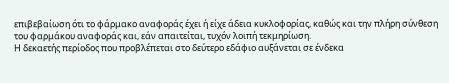επιβεβαίωση ότι το φάρμακο αναφοράς έχει ή είχε άδεια κυκλοφορίας, καθώς και την πλήρη σύνθεση του φαρμάκου αναφοράς και, εάν απαιτείται, τυχόν λοιπή τεκμηρίωση.
Η δεκαετής περίοδος που προβλέπεται στο δεύτερο εδάφιο αυξάνεται σε ένδεκα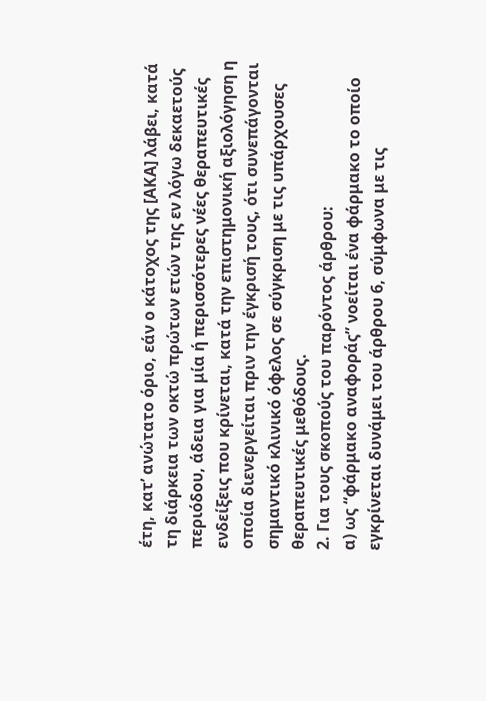έτη, κατ’ ανώτατο όριο, εάν ο κάτοχος της [ΑΚΑ] λάβει, κατά τη διάρκεια των οκτώ πρώτων ετών της εν λόγω δεκαετούς περιόδου, άδεια για μία ή περισσότερες νέες θεραπευτικές ενδείξεις που κρίνεται, κατά την επιστημονική αξιολόγηση η οποία διενεργείται πριν την έγκρισή τους, ότι συνεπάγονται σημαντικό κλινικό όφελος σε σύγκριση με τις υπάρχουσες θεραπευτικές μεθόδους.
2. Για τους σκοπούς του παρόντος άρθρου:
α) ως “φάρμακο αναφοράς” νοείται ένα φάρμακο το οποίο εγκρίνεται δυνάμει του άρθρου 6, σύμφωνα με τις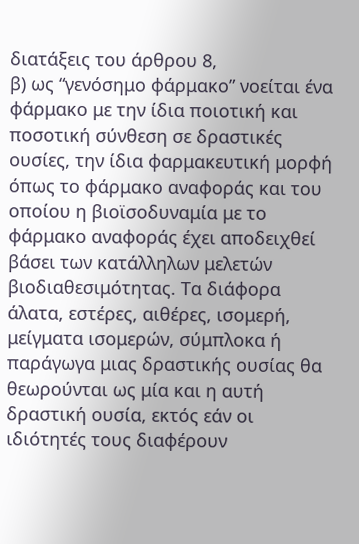διατάξεις του άρθρου 8,
β) ως “γενόσημο φάρμακο” νοείται ένα φάρμακο με την ίδια ποιοτική και ποσοτική σύνθεση σε δραστικές ουσίες, την ίδια φαρμακευτική μορφή όπως το φάρμακο αναφοράς και του οποίου η βιοϊσοδυναμία με το φάρμακο αναφοράς έχει αποδειχθεί βάσει των κατάλληλων μελετών βιοδιαθεσιμότητας. Τα διάφορα άλατα, εστέρες, αιθέρες, ισομερή, μείγματα ισομερών, σύμπλοκα ή παράγωγα μιας δραστικής ουσίας θα θεωρούνται ως μία και η αυτή δραστική ουσία, εκτός εάν οι ιδιότητές τους διαφέρουν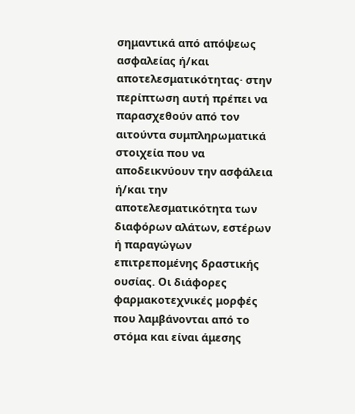σημαντικά από απόψεως ασφαλείας ή/και αποτελεσματικότητας· στην περίπτωση αυτή πρέπει να παρασχεθούν από τον αιτούντα συμπληρωματικά στοιχεία που να αποδεικνύουν την ασφάλεια ή/και την αποτελεσματικότητα των διαφόρων αλάτων, εστέρων ή παραγώγων επιτρεπομένης δραστικής ουσίας. Οι διάφορες φαρμακοτεχνικές μορφές που λαμβάνονται από το στόμα και είναι άμεσης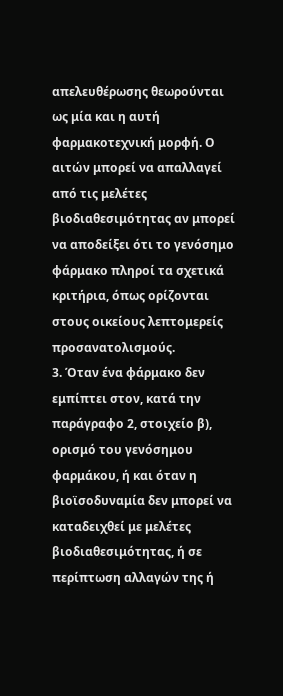απελευθέρωσης θεωρούνται ως μία και η αυτή φαρμακοτεχνική μορφή. Ο αιτών μπορεί να απαλλαγεί από τις μελέτες βιοδιαθεσιμότητας αν μπορεί να αποδείξει ότι το γενόσημο φάρμακο πληροί τα σχετικά κριτήρια, όπως ορίζονται στους οικείους λεπτομερείς προσανατολισμούς.
3. Όταν ένα φάρμακο δεν εμπίπτει στον, κατά την παράγραφο 2, στοιχείο β), ορισμό του γενόσημου φαρμάκου, ή και όταν η βιοϊσοδυναμία δεν μπορεί να καταδειχθεί με μελέτες βιοδιαθεσιμότητας, ή σε περίπτωση αλλαγών της ή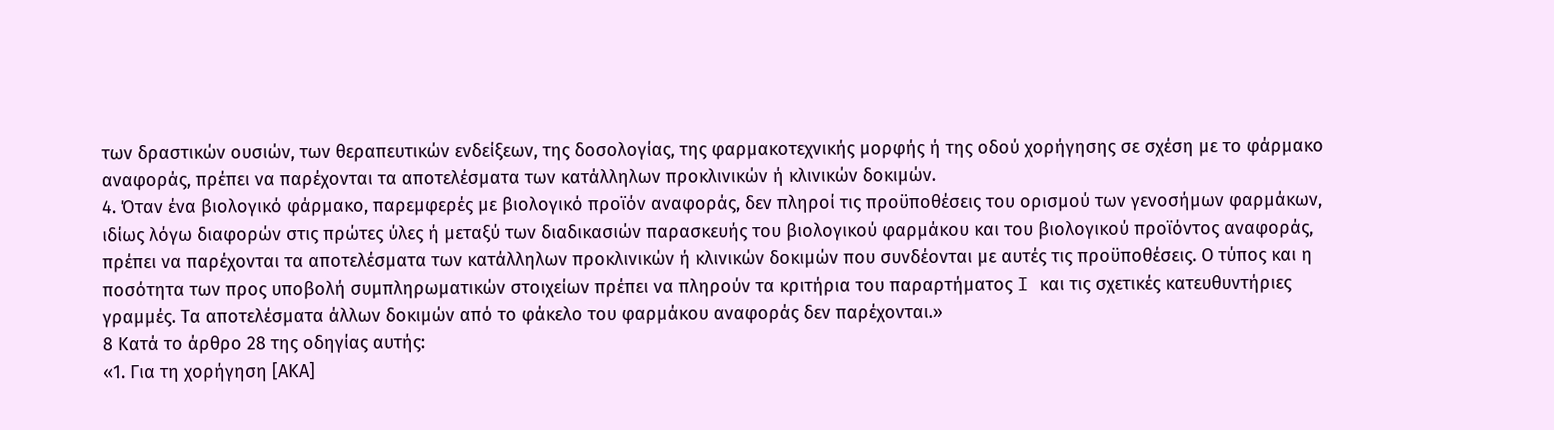των δραστικών ουσιών, των θεραπευτικών ενδείξεων, της δοσολογίας, της φαρμακοτεχνικής μορφής ή της οδού χορήγησης σε σχέση με το φάρμακο αναφοράς, πρέπει να παρέχονται τα αποτελέσματα των κατάλληλων προκλινικών ή κλινικών δοκιμών.
4. Όταν ένα βιολογικό φάρμακο, παρεμφερές με βιολογικό προϊόν αναφοράς, δεν πληροί τις προϋποθέσεις του ορισμού των γενοσήμων φαρμάκων, ιδίως λόγω διαφορών στις πρώτες ύλες ή μεταξύ των διαδικασιών παρασκευής του βιολογικού φαρμάκου και του βιολογικού προϊόντος αναφοράς, πρέπει να παρέχονται τα αποτελέσματα των κατάλληλων προκλινικών ή κλινικών δοκιμών που συνδέονται με αυτές τις προϋποθέσεις. Ο τύπος και η ποσότητα των προς υποβολή συμπληρωματικών στοιχείων πρέπει να πληρούν τα κριτήρια του παραρτήματος I και τις σχετικές κατευθυντήριες γραμμές. Τα αποτελέσματα άλλων δοκιμών από το φάκελο του φαρμάκου αναφοράς δεν παρέχονται.»
8 Κατά το άρθρο 28 της οδηγίας αυτής:
«1. Για τη χορήγηση [ΑΚΑ]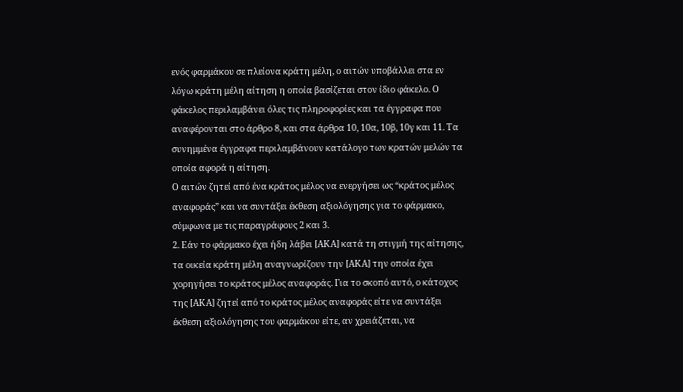ενός φαρμάκου σε πλείονα κράτη μέλη, ο αιτών υποβάλλει στα εν λόγω κράτη μέλη αίτηση η οποία βασίζεται στον ίδιο φάκελο. Ο φάκελος περιλαμβάνει όλες τις πληροφορίες και τα έγγραφα που αναφέρονται στο άρθρο 8, και στα άρθρα 10, 10α, 10β, 10γ και 11. Τα συνημμένα έγγραφα περιλαμβάνουν κατάλογο των κρατών μελών τα οποία αφορά η αίτηση.
Ο αιτών ζητεί από ένα κράτος μέλος να ενεργήσει ως “κράτος μέλος αναφοράς” και να συντάξει έκθεση αξιολόγησης για το φάρμακο, σύμφωνα με τις παραγράφους 2 και 3.
2. Εάν το φάρμακο έχει ήδη λάβει [ΑΚΑ] κατά τη στιγμή της αίτησης, τα οικεία κράτη μέλη αναγνωρίζουν την [ΑΚΑ] την οποία έχει χορηγήσει το κράτος μέλος αναφοράς. Για το σκοπό αυτό, ο κάτοχος της [ΑΚΑ] ζητεί από το κράτος μέλος αναφοράς είτε να συντάξει έκθεση αξιολόγησης του φαρμάκου είτε, αν χρειάζεται, να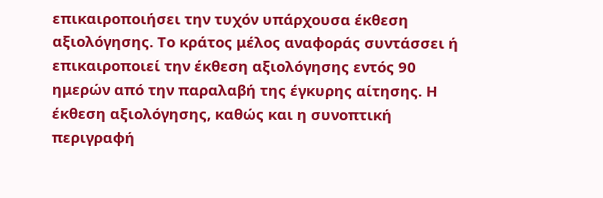επικαιροποιήσει την τυχόν υπάρχουσα έκθεση αξιολόγησης. Το κράτος μέλος αναφοράς συντάσσει ή επικαιροποιεί την έκθεση αξιολόγησης εντός 90 ημερών από την παραλαβή της έγκυρης αίτησης. Η έκθεση αξιολόγησης, καθώς και η συνοπτική περιγραφή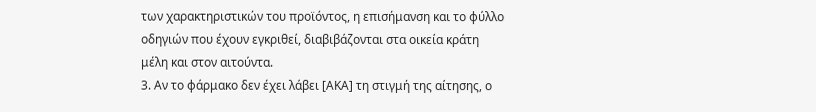των χαρακτηριστικών του προϊόντος, η επισήμανση και το φύλλο οδηγιών που έχουν εγκριθεί, διαβιβάζονται στα οικεία κράτη μέλη και στον αιτούντα.
3. Αν το φάρμακο δεν έχει λάβει [ΑΚΑ] τη στιγμή της αίτησης, ο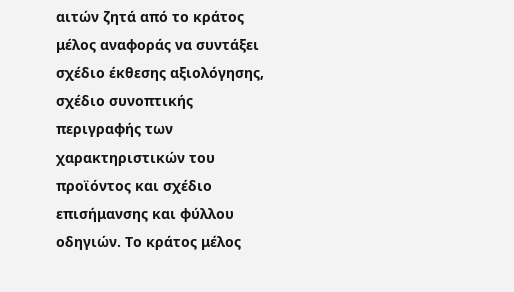αιτών ζητά από το κράτος μέλος αναφοράς να συντάξει σχέδιο έκθεσης αξιολόγησης, σχέδιο συνοπτικής περιγραφής των χαρακτηριστικών του προϊόντος και σχέδιο επισήμανσης και φύλλου οδηγιών. Το κράτος μέλος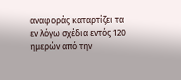αναφοράς καταρτίζει τα εν λόγω σχέδια εντός 120 ημερών από την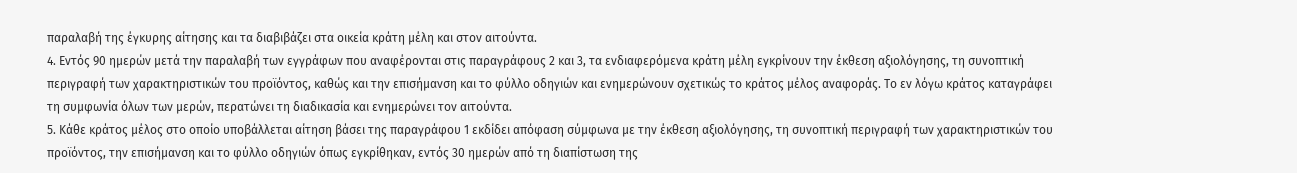παραλαβή της έγκυρης αίτησης και τα διαβιβάζει στα οικεία κράτη μέλη και στον αιτούντα.
4. Εντός 90 ημερών μετά την παραλαβή των εγγράφων που αναφέρονται στις παραγράφους 2 και 3, τα ενδιαφερόμενα κράτη μέλη εγκρίνουν την έκθεση αξιολόγησης, τη συνοπτική περιγραφή των χαρακτηριστικών του προϊόντος, καθώς και την επισήμανση και το φύλλο οδηγιών και ενημερώνουν σχετικώς το κράτος μέλος αναφοράς. Το εν λόγω κράτος καταγράφει τη συμφωνία όλων των μερών, περατώνει τη διαδικασία και ενημερώνει τον αιτούντα.
5. Κάθε κράτος μέλος στο οποίο υποβάλλεται αίτηση βάσει της παραγράφου 1 εκδίδει απόφαση σύμφωνα με την έκθεση αξιολόγησης, τη συνοπτική περιγραφή των χαρακτηριστικών του προϊόντος, την επισήμανση και το φύλλο οδηγιών όπως εγκρίθηκαν, εντός 30 ημερών από τη διαπίστωση της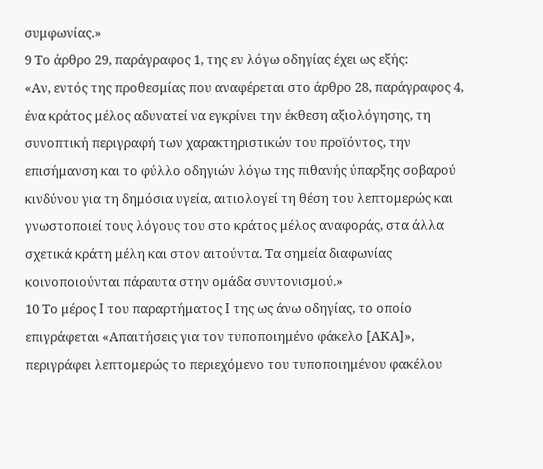συμφωνίας.»
9 Το άρθρο 29, παράγραφος 1, της εν λόγω οδηγίας έχει ως εξής:
«Αν, εντός της προθεσμίας που αναφέρεται στο άρθρο 28, παράγραφος 4, ένα κράτος μέλος αδυνατεί να εγκρίνει την έκθεση αξιολόγησης, τη συνοπτική περιγραφή των χαρακτηριστικών του προϊόντος, την επισήμανση και το φύλλο οδηγιών λόγω της πιθανής ύπαρξης σοβαρού κινδύνου για τη δημόσια υγεία, αιτιολογεί τη θέση του λεπτομερώς και γνωστοποιεί τους λόγους του στο κράτος μέλος αναφοράς, στα άλλα σχετικά κράτη μέλη και στον αιτούντα. Τα σημεία διαφωνίας κοινοποιούνται πάραυτα στην ομάδα συντονισμού.»
10 Το μέρος I του παραρτήματος I της ως άνω οδηγίας, το οποίο επιγράφεται «Απαιτήσεις για τον τυποποιημένο φάκελο [ΑΚΑ]», περιγράφει λεπτομερώς το περιεχόμενο του τυποποιημένου φακέλου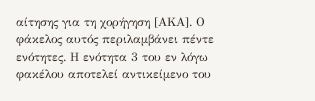αίτησης για τη χορήγηση [ΑΚΑ]. Ο φάκελος αυτός περιλαμβάνει πέντε ενότητες. Η ενότητα 3 του εν λόγω φακέλου αποτελεί αντικείμενο του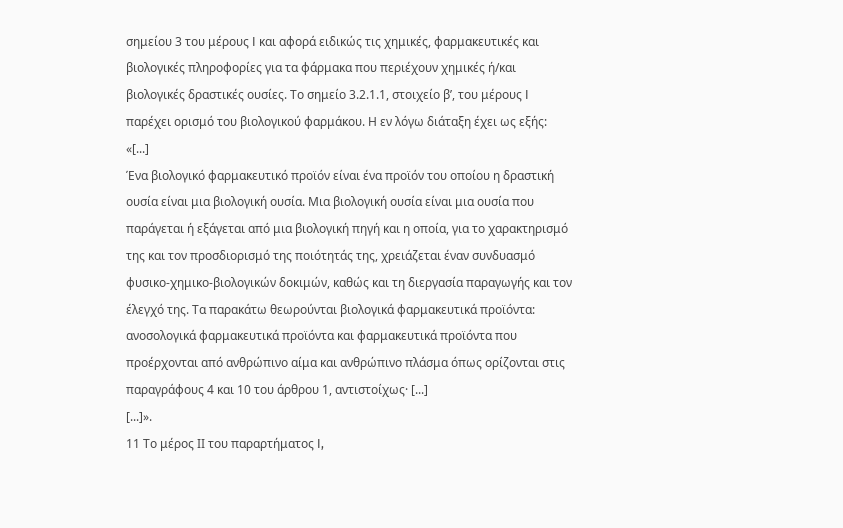σημείου 3 του μέρους I και αφορά ειδικώς τις χημικές, φαρμακευτικές και βιολογικές πληροφορίες για τα φάρμακα που περιέχουν χημικές ή/και βιολογικές δραστικές ουσίες. Το σημείο 3.2.1.1, στοιχείο βʹ, του μέρους I παρέχει ορισμό του βιολογικού φαρμάκου. Η εν λόγω διάταξη έχει ως εξής:
«[...]
Ένα βιολογικό φαρμακευτικό προϊόν είναι ένα προϊόν του οποίου η δραστική ουσία είναι μια βιολογική ουσία. Μια βιολογική ουσία είναι μια ουσία που παράγεται ή εξάγεται από μια βιολογική πηγή και η οποία, για το χαρακτηρισμό της και τον προσδιορισμό της ποιότητάς της, χρειάζεται έναν συνδυασμό φυσικο-χημικο-βιολογικών δοκιμών, καθώς και τη διεργασία παραγωγής και τον έλεγχό της. Τα παρακάτω θεωρούνται βιολογικά φαρμακευτικά προϊόντα: ανοσολογικά φαρμακευτικά προϊόντα και φαρμακευτικά προϊόντα που προέρχονται από ανθρώπινο αίμα και ανθρώπινο πλάσμα όπως ορίζονται στις παραγράφους 4 και 10 του άρθρου 1, αντιστοίχως· [...]
[...]».
11 Το μέρος ΙΙ του παραρτήματος I,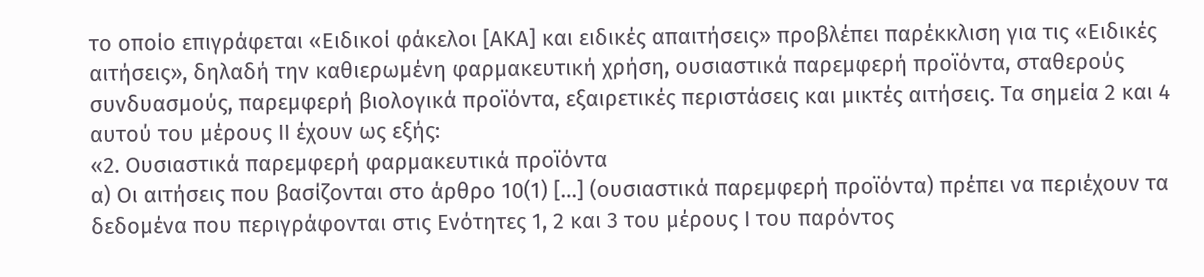το οποίο επιγράφεται «Ειδικοί φάκελοι [ΑΚΑ] και ειδικές απαιτήσεις» προβλέπει παρέκκλιση για τις «Ειδικές αιτήσεις», δηλαδή την καθιερωμένη φαρμακευτική χρήση, ουσιαστικά παρεμφερή προϊόντα, σταθερούς συνδυασμούς, παρεμφερή βιολογικά προϊόντα, εξαιρετικές περιστάσεις και μικτές αιτήσεις. Τα σημεία 2 και 4 αυτού του μέρους ΙΙ έχουν ως εξής:
«2. Ουσιαστικά παρεμφερή φαρμακευτικά προϊόντα
α) Οι αιτήσεις που βασίζονται στο άρθρο 10(1) […] (ουσιαστικά παρεμφερή προϊόντα) πρέπει να περιέχουν τα δεδομένα που περιγράφονται στις Ενότητες 1, 2 και 3 του μέρους Ι του παρόντος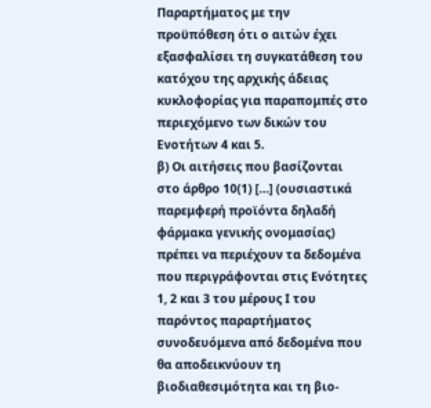Παραρτήματος με την προϋπόθεση ότι ο αιτών έχει εξασφαλίσει τη συγκατάθεση του κατόχου της αρχικής άδειας κυκλοφορίας για παραπομπές στο περιεχόμενο των δικών του Ενοτήτων 4 και 5.
β) Οι αιτήσεις που βασίζονται στο άρθρο 10(1) […] (ουσιαστικά παρεμφερή προϊόντα δηλαδή φάρμακα γενικής ονομασίας) πρέπει να περιέχουν τα δεδομένα που περιγράφονται στις Ενότητες 1, 2 και 3 του μέρους Ι του παρόντος παραρτήματος συνοδευόμενα από δεδομένα που θα αποδεικνύουν τη βιοδιαθεσιμότητα και τη βιο-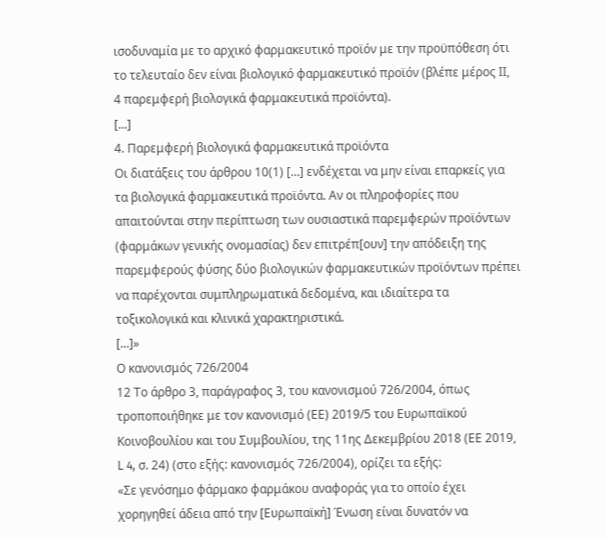ισοδυναμία με το αρχικό φαρμακευτικό προϊόν με την προϋπόθεση ότι το τελευταίο δεν είναι βιολογικό φαρμακευτικό προϊόν (βλέπε μέρος ΙΙ, 4 παρεμφερή βιολογικά φαρμακευτικά προϊόντα).
[...]
4. Παρεμφερή βιολογικά φαρμακευτικά προϊόντα
Οι διατάξεις του άρθρου 10(1) […] ενδέχεται να μην είναι επαρκείς για τα βιολογικά φαρμακευτικά προϊόντα. Αν οι πληροφορίες που απαιτούνται στην περίπτωση των ουσιαστικά παρεμφερών προϊόντων (φαρμάκων γενικής ονομασίας) δεν επιτρέπ[ουν] την απόδειξη της παρεμφερούς φύσης δύο βιολογικών φαρμακευτικών προϊόντων πρέπει να παρέχονται συμπληρωματικά δεδομένα, και ιδιαίτερα τα τοξικολογικά και κλινικά χαρακτηριστικά.
[...]»
Ο κανονισμός 726/2004
12 Το άρθρο 3, παράγραφος 3, του κανονισμού 726/2004, όπως τροποποιήθηκε με τον κανονισμό (ΕΕ) 2019/5 του Ευρωπαϊκού Κοινοβουλίου και του Συμβουλίου, της 11ης Δεκεμβρίου 2018 (ΕΕ 2019, L 4, σ. 24) (στο εξής: κανονισμός 726/2004), ορίζει τα εξής:
«Σε γενόσημο φάρμακο φαρμάκου αναφοράς για το οποίο έχει χορηγηθεί άδεια από την [Ευρωπαϊκή] Ένωση είναι δυνατόν να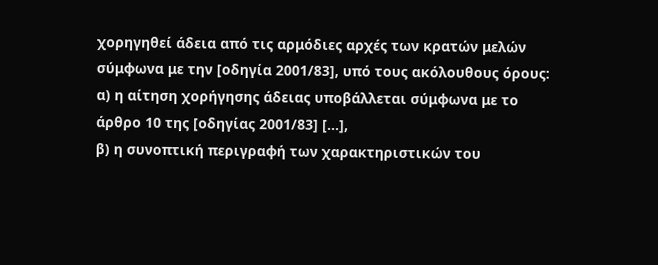χορηγηθεί άδεια από τις αρμόδιες αρχές των κρατών μελών σύμφωνα με την [οδηγία 2001/83], υπό τους ακόλουθους όρους:
α) η αίτηση χορήγησης άδειας υποβάλλεται σύμφωνα με το άρθρο 10 της [οδηγίας 2001/83] […],
β) η συνοπτική περιγραφή των χαρακτηριστικών του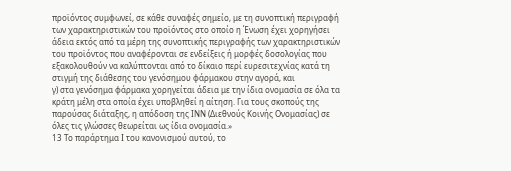προϊόντος συμφωνεί, σε κάθε συναφές σημείο, με τη συνοπτική περιγραφή των χαρακτηριστικών του προϊόντος στο οποίο η Ένωση έχει χορηγήσει άδεια εκτός από τα μέρη της συνοπτικής περιγραφής των χαρακτηριστικών του προϊόντος που αναφέρονται σε ενδείξεις ή μορφές δοσολογίας που εξακολουθούν να καλύπτονται από το δίκαιο περί ευρεσιτεχνίας κατά τη στιγμή της διάθεσης του γενόσημου φάρμακου στην αγορά, και
γ) στα γενόσημα φάρμακα χορηγείται άδεια με την ίδια ονομασία σε όλα τα κράτη μέλη στα οποία έχει υποβληθεί η αίτηση. Για τους σκοπούς της παρούσας διάταξης, η απόδοση της ΙΝΝ (Διεθνούς Κοινής Ονομασίας) σε όλες τις γλώσσες θεωρείται ως ίδια ονομασία.»
13 Το παράρτημα I του κανονισμού αυτού, το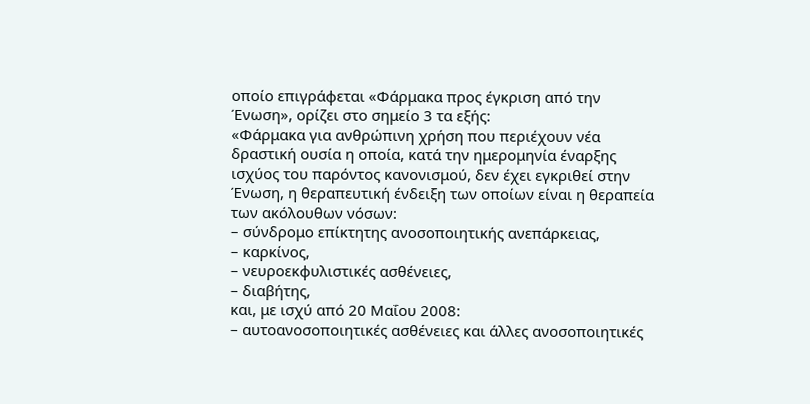οποίο επιγράφεται «Φάρμακα προς έγκριση από την Ένωση», ορίζει στο σημείο 3 τα εξής:
«Φάρμακα για ανθρώπινη χρήση που περιέχουν νέα δραστική ουσία η οποία, κατά την ημερομηνία έναρξης ισχύος του παρόντος κανονισμού, δεν έχει εγκριθεί στην Ένωση, η θεραπευτική ένδειξη των οποίων είναι η θεραπεία των ακόλουθων νόσων:
– σύνδρομο επίκτητης ανοσοποιητικής ανεπάρκειας,
– καρκίνος,
– νευροεκφυλιστικές ασθένειες,
– διαβήτης,
και, με ισχύ από 20 Μαΐου 2008:
– αυτοανοσοποιητικές ασθένειες και άλλες ανοσοποιητικές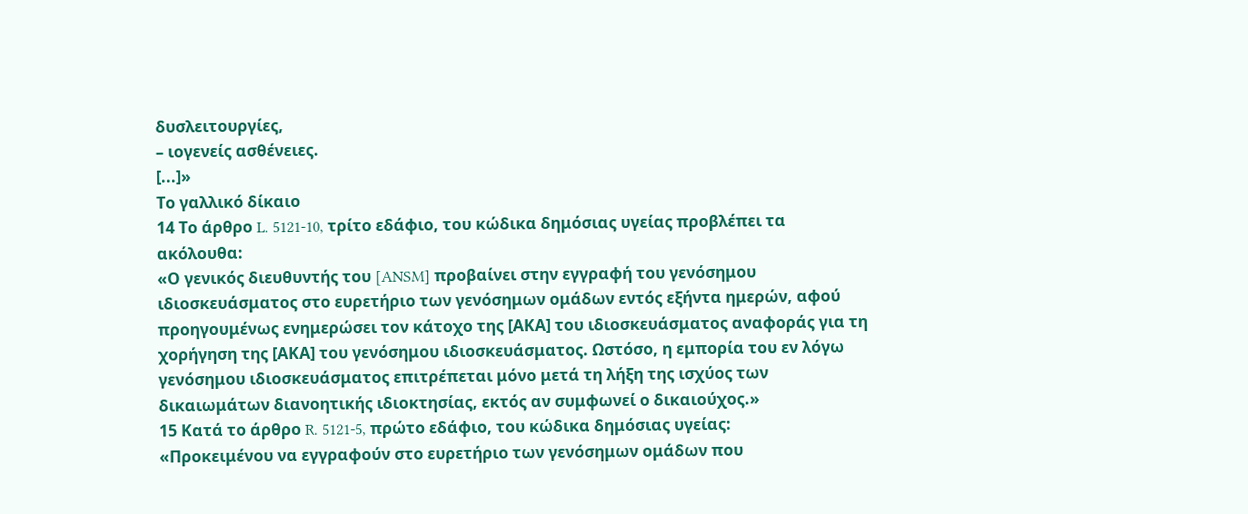δυσλειτουργίες,
– ιογενείς ασθένειες.
[...]»
Το γαλλικό δίκαιο
14 Το άρθρο L. 5121‑10, τρίτο εδάφιο, του κώδικα δημόσιας υγείας προβλέπει τα ακόλουθα:
«Ο γενικός διευθυντής του [ANSM] προβαίνει στην εγγραφή του γενόσημου ιδιοσκευάσματος στο ευρετήριο των γενόσημων ομάδων εντός εξήντα ημερών, αφού προηγουμένως ενημερώσει τον κάτοχο της [ΑΚΑ] του ιδιοσκευάσματος αναφοράς για τη χορήγηση της [ΑΚΑ] του γενόσημου ιδιοσκευάσματος. Ωστόσο, η εμπορία του εν λόγω γενόσημου ιδιοσκευάσματος επιτρέπεται μόνο μετά τη λήξη της ισχύος των δικαιωμάτων διανοητικής ιδιοκτησίας, εκτός αν συμφωνεί ο δικαιούχος.»
15 Κατά το άρθρο R. 5121‑5, πρώτο εδάφιο, του κώδικα δημόσιας υγείας:
«Προκειμένου να εγγραφούν στο ευρετήριο των γενόσημων ομάδων που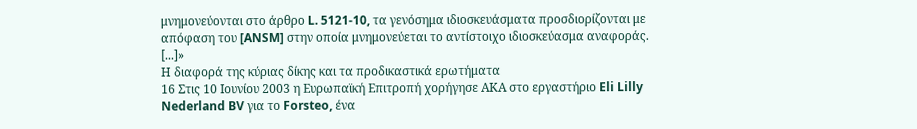μνημονεύονται στο άρθρο L. 5121‑10, τα γενόσημα ιδιοσκευάσματα προσδιορίζονται με απόφαση του [ANSM] στην οποία μνημονεύεται το αντίστοιχο ιδιοσκεύασμα αναφοράς. [...]»
Η διαφορά της κύριας δίκης και τα προδικαστικά ερωτήματα
16 Στις 10 Ιουνίου 2003 η Ευρωπαϊκή Επιτροπή χορήγησε ΑΚΑ στο εργαστήριο Eli Lilly Nederland BV για το Forsteo, ένα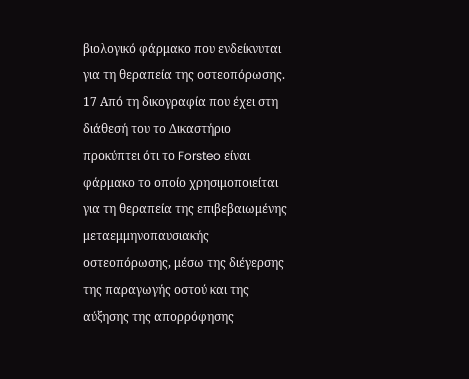βιολογικό φάρμακο που ενδείκνυται για τη θεραπεία της οστεοπόρωσης.
17 Από τη δικογραφία που έχει στη διάθεσή του το Δικαστήριο προκύπτει ότι το Forsteo είναι φάρμακο το οποίο χρησιμοποιείται για τη θεραπεία της επιβεβαιωμένης μεταεμμηνοπαυσιακής οστεοπόρωσης, μέσω της διέγερσης της παραγωγής οστού και της αύξησης της απορρόφησης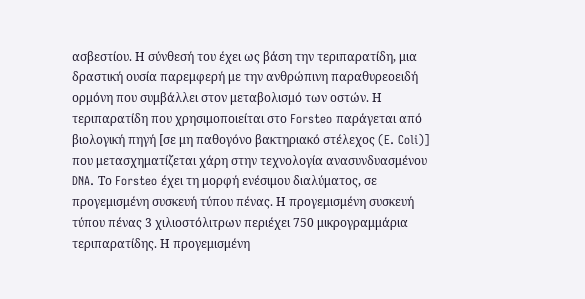ασβεστίου. Η σύνθεσή του έχει ως βάση την τεριπαρατίδη, μια δραστική ουσία παρεμφερή με την ανθρώπινη παραθυρεοειδή ορμόνη που συμβάλλει στον μεταβολισμό των οστών. Η τεριπαρατίδη που χρησιμοποιείται στο Forsteo παράγεται από βιολογική πηγή [σε μη παθογόνο βακτηριακό στέλεχος (E. Coli)] που μετασχηματίζεται χάρη στην τεχνολογία ανασυνδυασμένου DNA. Το Forsteo έχει τη μορφή ενέσιμου διαλύματος, σε προγεμισμένη συσκευή τύπου πένας. Η προγεμισμένη συσκευή τύπου πένας 3 χιλιοστόλιτρων περιέχει 750 μικρογραμμάρια τεριπαρατίδης. Η προγεμισμένη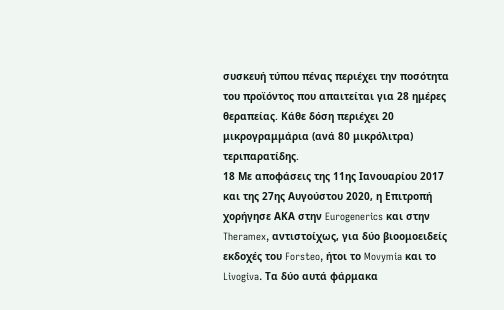συσκευή τύπου πένας περιέχει την ποσότητα του προϊόντος που απαιτείται για 28 ημέρες θεραπείας. Κάθε δόση περιέχει 20 μικρογραμμάρια (ανά 80 μικρόλιτρα) τεριπαρατίδης.
18 Με αποφάσεις της 11ης Ιανουαρίου 2017 και της 27ης Αυγούστου 2020, η Επιτροπή χορήγησε ΑΚΑ στην Eurogenerics και στην Theramex, αντιστοίχως, για δύο βιοομοειδείς εκδοχές του Forsteo, ήτοι το Movymia και το Livogiva. Τα δύο αυτά φάρμακα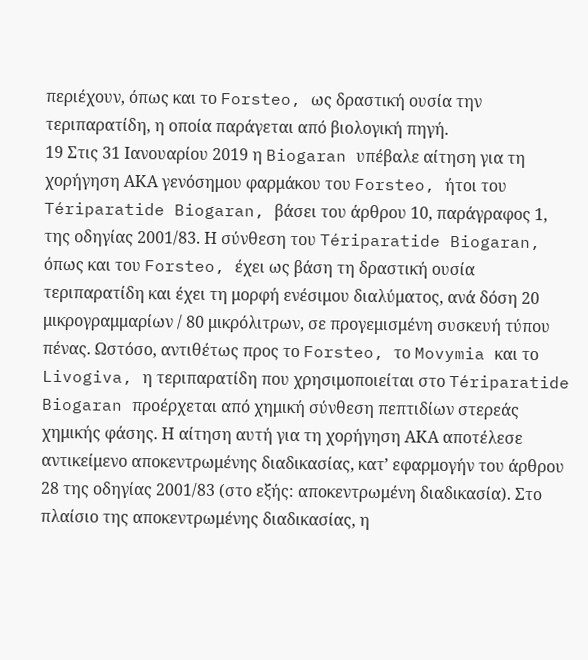περιέχουν, όπως και το Forsteo, ως δραστική ουσία την τεριπαρατίδη, η οποία παράγεται από βιολογική πηγή.
19 Στις 31 Ιανουαρίου 2019 η Biogaran υπέβαλε αίτηση για τη χορήγηση ΑΚΑ γενόσημου φαρμάκου του Forsteo, ήτοι του Tériparatide Biogaran, βάσει του άρθρου 10, παράγραφος 1, της οδηγίας 2001/83. Η σύνθεση του Tériparatide Biogaran, όπως και του Forsteo, έχει ως βάση τη δραστική ουσία τεριπαρατίδη και έχει τη μορφή ενέσιμου διαλύματος, ανά δόση 20 μικρογραμμαρίων / 80 μικρόλιτρων, σε προγεμισμένη συσκευή τύπου πένας. Ωστόσο, αντιθέτως προς το Forsteo, το Movymia και το Livogiva, η τεριπαρατίδη που χρησιμοποιείται στο Tériparatide Biogaran προέρχεται από χημική σύνθεση πεπτιδίων στερεάς χημικής φάσης. Η αίτηση αυτή για τη χορήγηση ΑΚΑ αποτέλεσε αντικείμενο αποκεντρωμένης διαδικασίας, κατ’ εφαρμογήν του άρθρου 28 της οδηγίας 2001/83 (στο εξής: αποκεντρωμένη διαδικασία). Στο πλαίσιο της αποκεντρωμένης διαδικασίας, η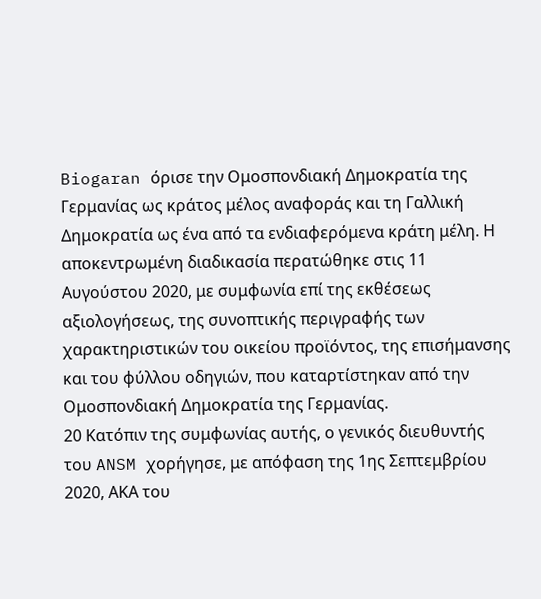Biogaran όρισε την Ομοσπονδιακή Δημοκρατία της Γερμανίας ως κράτος μέλος αναφοράς και τη Γαλλική Δημοκρατία ως ένα από τα ενδιαφερόμενα κράτη μέλη. Η αποκεντρωμένη διαδικασία περατώθηκε στις 11 Αυγούστου 2020, με συμφωνία επί της εκθέσεως αξιολογήσεως, της συνοπτικής περιγραφής των χαρακτηριστικών του οικείου προϊόντος, της επισήμανσης και του φύλλου οδηγιών, που καταρτίστηκαν από την Ομοσπονδιακή Δημοκρατία της Γερμανίας.
20 Κατόπιν της συμφωνίας αυτής, ο γενικός διευθυντής του ANSM χορήγησε, με απόφαση της 1ης Σεπτεμβρίου 2020, ΑΚΑ του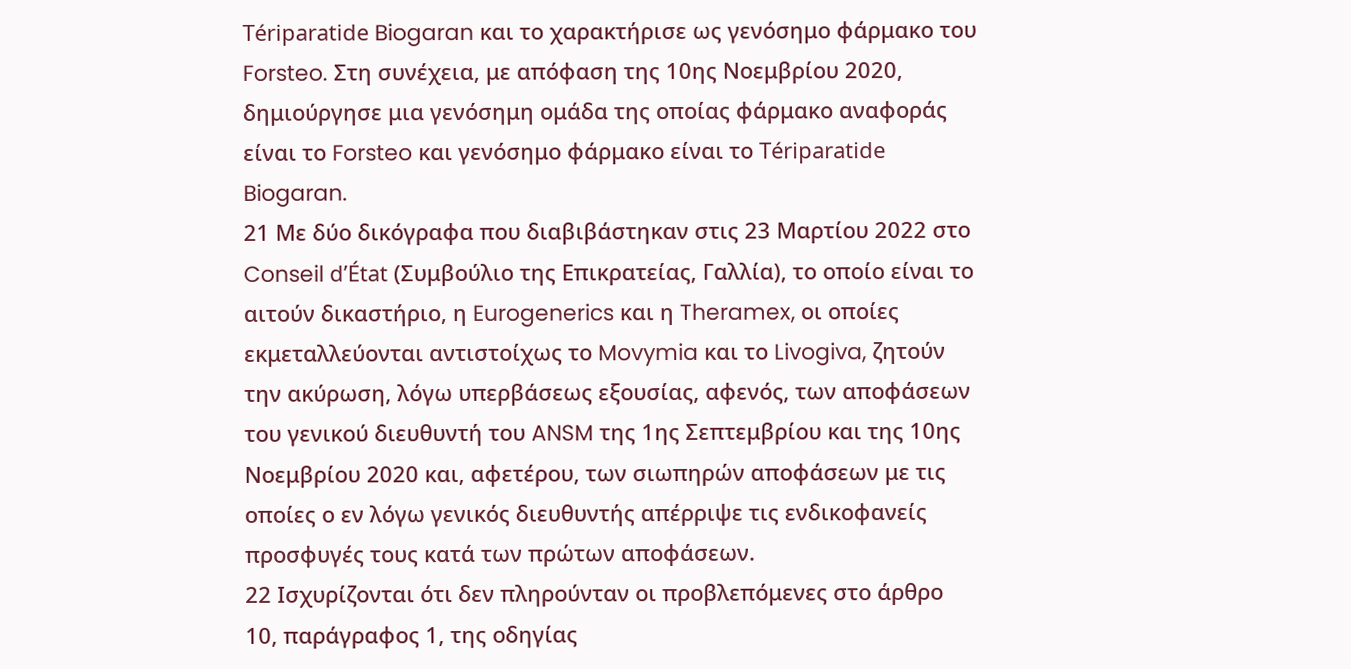Tériparatide Biogaran και το χαρακτήρισε ως γενόσημο φάρμακο του Forsteo. Στη συνέχεια, με απόφαση της 10ης Νοεμβρίου 2020, δημιούργησε μια γενόσημη ομάδα της οποίας φάρμακο αναφοράς είναι το Forsteo και γενόσημο φάρμακο είναι το Tériparatide Biogaran.
21 Με δύο δικόγραφα που διαβιβάστηκαν στις 23 Μαρτίου 2022 στο Conseil d’État (Συμβούλιο της Επικρατείας, Γαλλία), το οποίο είναι το αιτούν δικαστήριο, η Eurogenerics και η Theramex, οι οποίες εκμεταλλεύονται αντιστοίχως το Movymia και το Livogiva, ζητούν την ακύρωση, λόγω υπερβάσεως εξουσίας, αφενός, των αποφάσεων του γενικού διευθυντή του ANSM της 1ης Σεπτεμβρίου και της 10ης Νοεμβρίου 2020 και, αφετέρου, των σιωπηρών αποφάσεων με τις οποίες ο εν λόγω γενικός διευθυντής απέρριψε τις ενδικοφανείς προσφυγές τους κατά των πρώτων αποφάσεων.
22 Ισχυρίζονται ότι δεν πληρούνταν οι προβλεπόμενες στο άρθρο 10, παράγραφος 1, της οδηγίας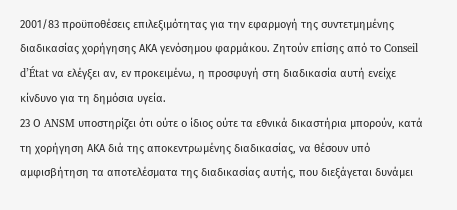2001/83 προϋποθέσεις επιλεξιμότητας για την εφαρμογή της συντετμημένης διαδικασίας χορήγησης ΑΚΑ γενόσημου φαρμάκου. Ζητούν επίσης από το Conseil d’État να ελέγξει αν, εν προκειμένω, η προσφυγή στη διαδικασία αυτή ενείχε κίνδυνο για τη δημόσια υγεία.
23 Ο ANSM υποστηρίζει ότι ούτε ο ίδιος ούτε τα εθνικά δικαστήρια μπορούν, κατά τη χορήγηση ΑΚΑ διά της αποκεντρωμένης διαδικασίας, να θέσουν υπό αμφισβήτηση τα αποτελέσματα της διαδικασίας αυτής, που διεξάγεται δυνάμει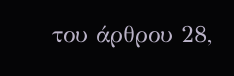του άρθρου 28,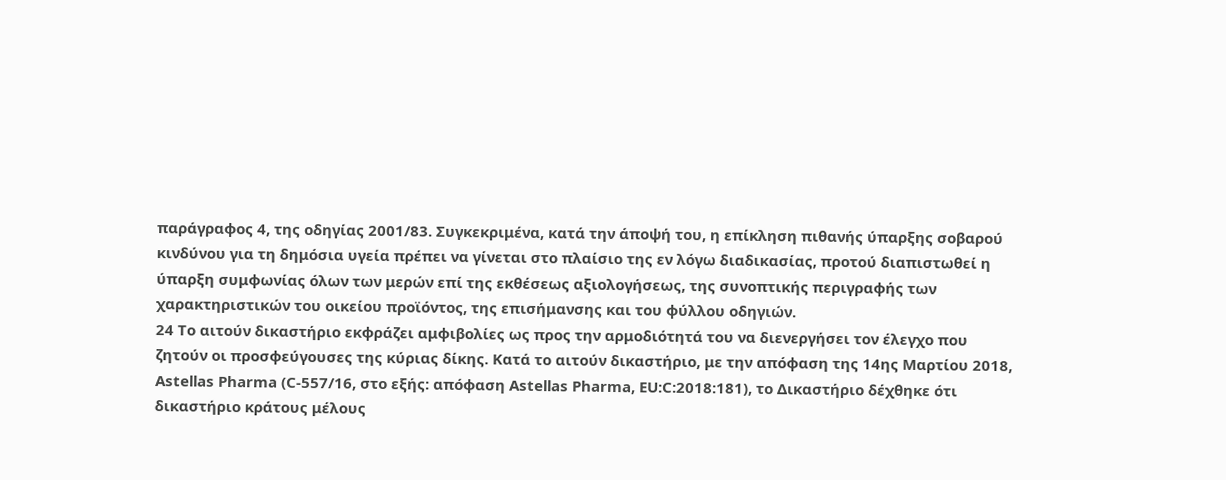παράγραφος 4, της οδηγίας 2001/83. Συγκεκριμένα, κατά την άποψή του, η επίκληση πιθανής ύπαρξης σοβαρού κινδύνου για τη δημόσια υγεία πρέπει να γίνεται στο πλαίσιο της εν λόγω διαδικασίας, προτού διαπιστωθεί η ύπαρξη συμφωνίας όλων των μερών επί της εκθέσεως αξιολογήσεως, της συνοπτικής περιγραφής των χαρακτηριστικών του οικείου προϊόντος, της επισήμανσης και του φύλλου οδηγιών.
24 Το αιτούν δικαστήριο εκφράζει αμφιβολίες ως προς την αρμοδιότητά του να διενεργήσει τον έλεγχο που ζητούν οι προσφεύγουσες της κύριας δίκης. Κατά το αιτούν δικαστήριο, με την απόφαση της 14ης Μαρτίου 2018, Astellas Pharma (C‑557/16, στο εξής: απόφαση Astellas Pharma, EU:C:2018:181), το Δικαστήριο δέχθηκε ότι δικαστήριο κράτους μέλους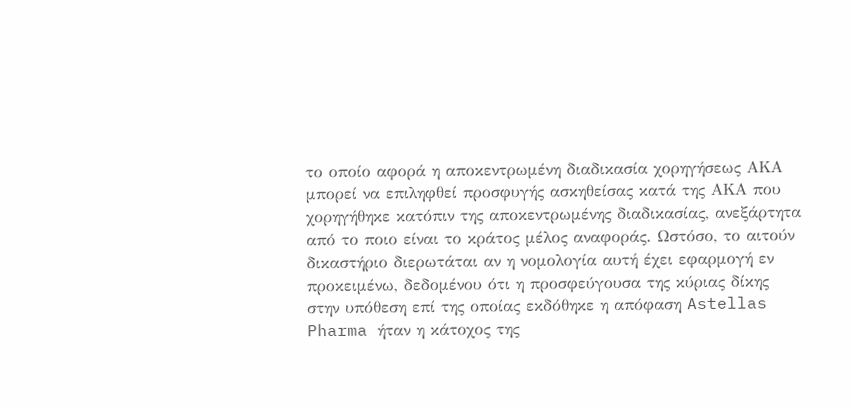το οποίο αφορά η αποκεντρωμένη διαδικασία χορηγήσεως ΑΚΑ μπορεί να επιληφθεί προσφυγής ασκηθείσας κατά της ΑΚΑ που χορηγήθηκε κατόπιν της αποκεντρωμένης διαδικασίας, ανεξάρτητα από το ποιο είναι το κράτος μέλος αναφοράς. Ωστόσο, το αιτούν δικαστήριο διερωτάται αν η νομολογία αυτή έχει εφαρμογή εν προκειμένω, δεδομένου ότι η προσφεύγουσα της κύριας δίκης στην υπόθεση επί της οποίας εκδόθηκε η απόφαση Astellas Pharma ήταν η κάτοχος της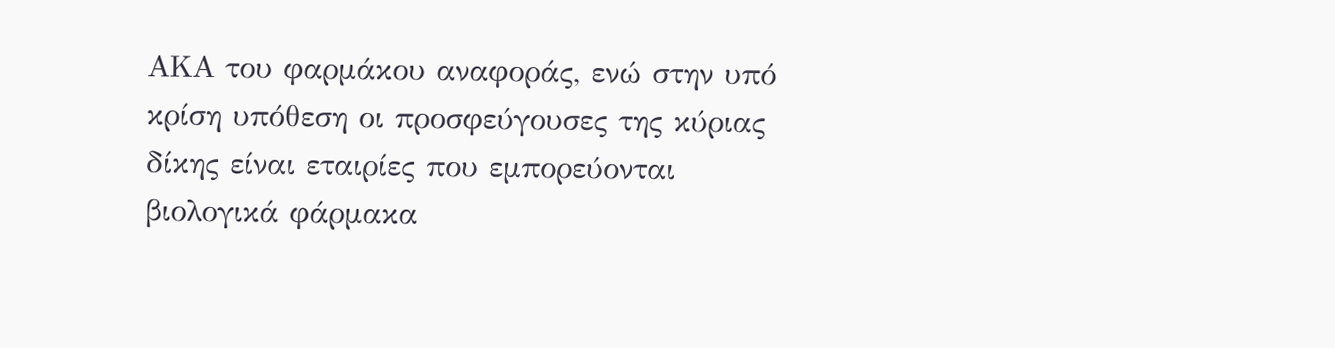ΑΚΑ του φαρμάκου αναφοράς, ενώ στην υπό κρίση υπόθεση οι προσφεύγουσες της κύριας δίκης είναι εταιρίες που εμπορεύονται βιολογικά φάρμακα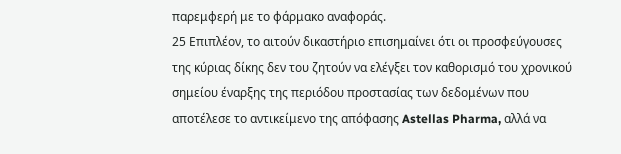παρεμφερή με το φάρμακο αναφοράς.
25 Επιπλέον, το αιτούν δικαστήριο επισημαίνει ότι οι προσφεύγουσες της κύριας δίκης δεν του ζητούν να ελέγξει τον καθορισμό του χρονικού σημείου έναρξης της περιόδου προστασίας των δεδομένων που αποτέλεσε το αντικείμενο της απόφασης Astellas Pharma, αλλά να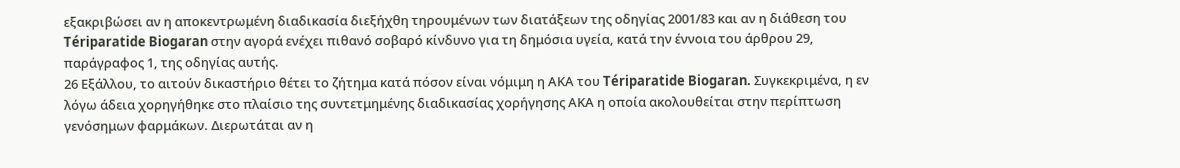εξακριβώσει αν η αποκεντρωμένη διαδικασία διεξήχθη τηρουμένων των διατάξεων της οδηγίας 2001/83 και αν η διάθεση του Tériparatide Biogaran στην αγορά ενέχει πιθανό σοβαρό κίνδυνο για τη δημόσια υγεία, κατά την έννοια του άρθρου 29, παράγραφος 1, της οδηγίας αυτής.
26 Εξάλλου, το αιτούν δικαστήριο θέτει το ζήτημα κατά πόσον είναι νόμιμη η ΑΚΑ του Tériparatide Biogaran. Συγκεκριμένα, η εν λόγω άδεια χορηγήθηκε στο πλαίσιο της συντετμημένης διαδικασίας χορήγησης ΑΚΑ η οποία ακολουθείται στην περίπτωση γενόσημων φαρμάκων. Διερωτάται αν η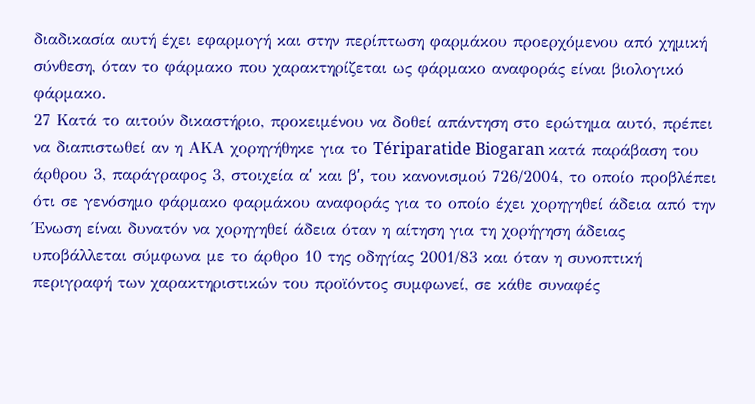διαδικασία αυτή έχει εφαρμογή και στην περίπτωση φαρμάκου προερχόμενου από χημική σύνθεση, όταν το φάρμακο που χαρακτηρίζεται ως φάρμακο αναφοράς είναι βιολογικό φάρμακο.
27 Κατά το αιτούν δικαστήριο, προκειμένου να δοθεί απάντηση στο ερώτημα αυτό, πρέπει να διαπιστωθεί αν η ΑΚΑ χορηγήθηκε για το Tériparatide Biogaran κατά παράβαση του άρθρου 3, παράγραφος 3, στοιχεία αʹ και βʹ, του κανονισμού 726/2004, το οποίο προβλέπει ότι σε γενόσημο φάρμακο φαρμάκου αναφοράς για το οποίο έχει χορηγηθεί άδεια από την Ένωση είναι δυνατόν να χορηγηθεί άδεια όταν η αίτηση για τη χορήγηση άδειας υποβάλλεται σύμφωνα με το άρθρο 10 της οδηγίας 2001/83 και όταν η συνοπτική περιγραφή των χαρακτηριστικών του προϊόντος συμφωνεί, σε κάθε συναφές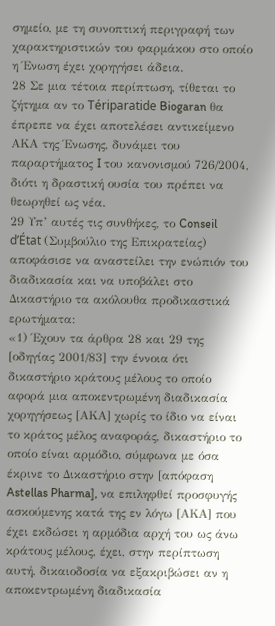σημείο, με τη συνοπτική περιγραφή των χαρακτηριστικών του φαρμάκου στο οποίο η Ένωση έχει χορηγήσει άδεια.
28 Σε μια τέτοια περίπτωση, τίθεται το ζήτημα αν το Tériparatide Biogaran θα έπρεπε να έχει αποτελέσει αντικείμενο ΑΚΑ της Ένωσης, δυνάμει του παραρτήματος I του κανονισμού 726/2004, διότι η δραστική ουσία του πρέπει να θεωρηθεί ως νέα.
29 Υπ’ αυτές τις συνθήκες, το Conseil d’État (Συμβούλιο της Επικρατείας) αποφάσισε να αναστείλει την ενώπιόν του διαδικασία και να υποβάλει στο Δικαστήριο τα ακόλουθα προδικαστικά ερωτήματα:
«1) Έχουν τα άρθρα 28 και 29 της [οδηγίας 2001/83] την έννοια ότι δικαστήριο κράτους μέλους το οποίο αφορά μια αποκεντρωμένη διαδικασία χορηγήσεως [ΑΚΑ] χωρίς το ίδιο να είναι το κράτος μέλος αναφοράς, δικαστήριο το οποίο είναι αρμόδιο, σύμφωνα με όσα έκρινε το Δικαστήριο στην [απόφαση Astellas Pharma], να επιληφθεί προσφυγής ασκούμενης κατά της εν λόγω [ΑΚΑ] που έχει εκδώσει η αρμόδια αρχή του ως άνω κράτους μέλους, έχει, στην περίπτωση αυτή, δικαιοδοσία να εξακριβώσει αν η αποκεντρωμένη διαδικασία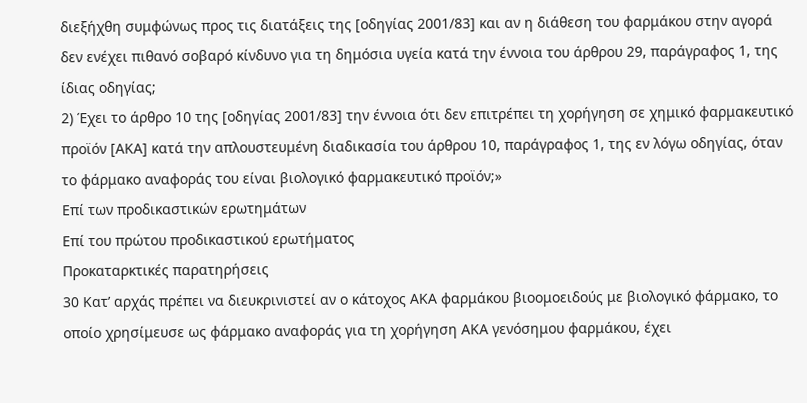διεξήχθη συμφώνως προς τις διατάξεις της [οδηγίας 2001/83] και αν η διάθεση του φαρμάκου στην αγορά δεν ενέχει πιθανό σοβαρό κίνδυνο για τη δημόσια υγεία κατά την έννοια του άρθρου 29, παράγραφος 1, της ίδιας οδηγίας;
2) Έχει το άρθρο 10 της [οδηγίας 2001/83] την έννοια ότι δεν επιτρέπει τη χορήγηση σε χημικό φαρμακευτικό προϊόν [ΑΚΑ] κατά την απλουστευμένη διαδικασία του άρθρου 10, παράγραφος 1, της εν λόγω οδηγίας, όταν το φάρμακο αναφοράς του είναι βιολογικό φαρμακευτικό προϊόν;»
Επί των προδικαστικών ερωτημάτων
Επί του πρώτου προδικαστικού ερωτήματος
Προκαταρκτικές παρατηρήσεις
30 Κατ’ αρχάς πρέπει να διευκρινιστεί αν ο κάτοχος ΑΚΑ φαρμάκου βιοομοειδούς με βιολογικό φάρμακο, το οποίο χρησίμευσε ως φάρμακο αναφοράς για τη χορήγηση ΑΚΑ γενόσημου φαρμάκου, έχει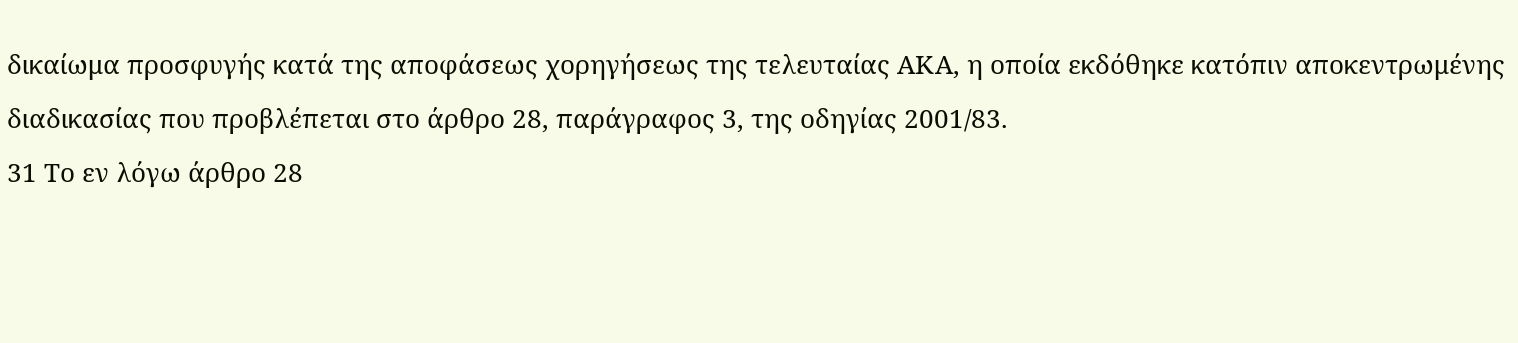δικαίωμα προσφυγής κατά της αποφάσεως χορηγήσεως της τελευταίας ΑΚΑ, η οποία εκδόθηκε κατόπιν αποκεντρωμένης διαδικασίας που προβλέπεται στο άρθρο 28, παράγραφος 3, της οδηγίας 2001/83.
31 Το εν λόγω άρθρο 28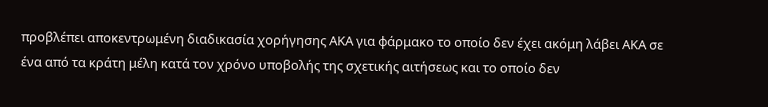προβλέπει αποκεντρωμένη διαδικασία χορήγησης ΑΚΑ για φάρμακο το οποίο δεν έχει ακόμη λάβει ΑΚΑ σε ένα από τα κράτη μέλη κατά τον χρόνο υποβολής της σχετικής αιτήσεως και το οποίο δεν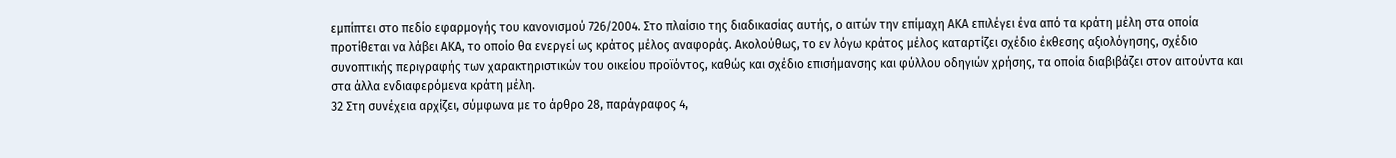εμπίπτει στο πεδίο εφαρμογής του κανονισμού 726/2004. Στο πλαίσιο της διαδικασίας αυτής, ο αιτών την επίμαχη ΑΚΑ επιλέγει ένα από τα κράτη μέλη στα οποία προτίθεται να λάβει ΑΚΑ, το οποίο θα ενεργεί ως κράτος μέλος αναφοράς. Ακολούθως, το εν λόγω κράτος μέλος καταρτίζει σχέδιο έκθεσης αξιολόγησης, σχέδιο συνοπτικής περιγραφής των χαρακτηριστικών του οικείου προϊόντος, καθώς και σχέδιο επισήμανσης και φύλλου οδηγιών χρήσης, τα οποία διαβιβάζει στον αιτούντα και στα άλλα ενδιαφερόμενα κράτη μέλη.
32 Στη συνέχεια αρχίζει, σύμφωνα με το άρθρο 28, παράγραφος 4,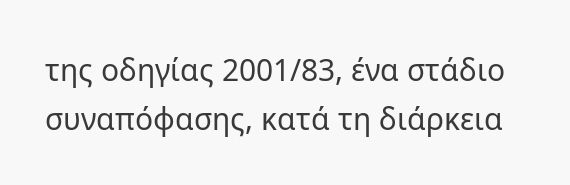της οδηγίας 2001/83, ένα στάδιο συναπόφασης, κατά τη διάρκεια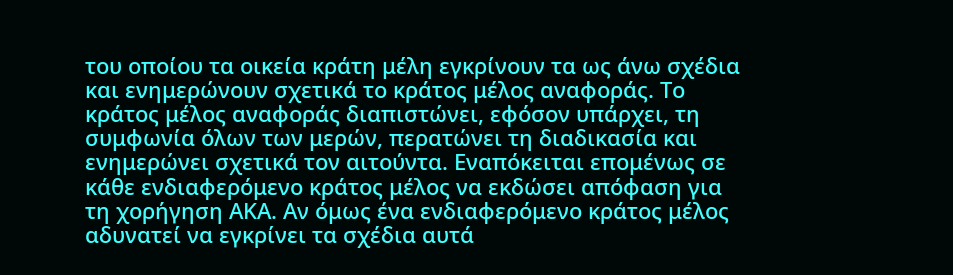του οποίου τα οικεία κράτη μέλη εγκρίνουν τα ως άνω σχέδια και ενημερώνουν σχετικά το κράτος μέλος αναφοράς. Το κράτος μέλος αναφοράς διαπιστώνει, εφόσον υπάρχει, τη συμφωνία όλων των μερών, περατώνει τη διαδικασία και ενημερώνει σχετικά τον αιτούντα. Εναπόκειται επομένως σε κάθε ενδιαφερόμενο κράτος μέλος να εκδώσει απόφαση για τη χορήγηση ΑΚΑ. Αν όμως ένα ενδιαφερόμενο κράτος μέλος αδυνατεί να εγκρίνει τα σχέδια αυτά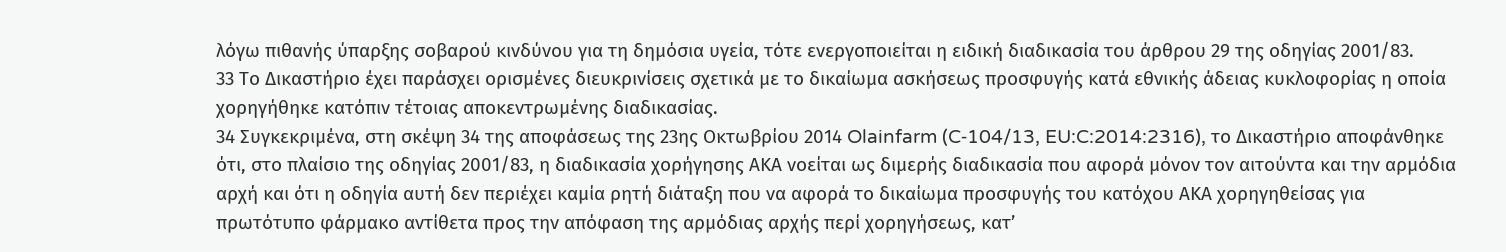λόγω πιθανής ύπαρξης σοβαρού κινδύνου για τη δημόσια υγεία, τότε ενεργοποιείται η ειδική διαδικασία του άρθρου 29 της οδηγίας 2001/83.
33 Το Δικαστήριο έχει παράσχει ορισμένες διευκρινίσεις σχετικά με το δικαίωμα ασκήσεως προσφυγής κατά εθνικής άδειας κυκλοφορίας η οποία χορηγήθηκε κατόπιν τέτοιας αποκεντρωμένης διαδικασίας.
34 Συγκεκριμένα, στη σκέψη 34 της αποφάσεως της 23ης Οκτωβρίου 2014 Olainfarm (C‑104/13, EU:C:2014:2316), το Δικαστήριο αποφάνθηκε ότι, στο πλαίσιο της οδηγίας 2001/83, η διαδικασία χορήγησης ΑΚΑ νοείται ως διμερής διαδικασία που αφορά μόνον τον αιτούντα και την αρμόδια αρχή και ότι η οδηγία αυτή δεν περιέχει καμία ρητή διάταξη που να αφορά το δικαίωμα προσφυγής του κατόχου ΑΚΑ χορηγηθείσας για πρωτότυπο φάρμακο αντίθετα προς την απόφαση της αρμόδιας αρχής περί χορηγήσεως, κατ’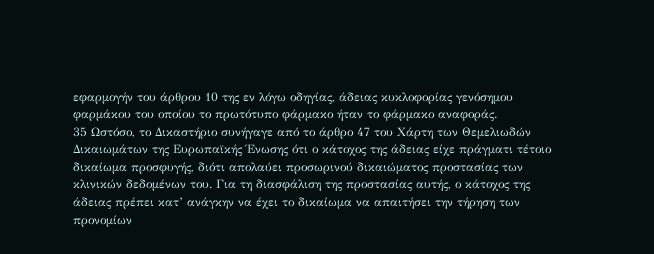εφαρμογήν του άρθρου 10 της εν λόγω οδηγίας, άδειας κυκλοφορίας γενόσημου φαρμάκου του οποίου το πρωτότυπο φάρμακο ήταν το φάρμακο αναφοράς.
35 Ωστόσο, το Δικαστήριο συνήγαγε από το άρθρο 47 του Χάρτη των Θεμελιωδών Δικαιωμάτων της Ευρωπαϊκής Ένωσης ότι ο κάτοχος της άδειας είχε πράγματι τέτοιο δικαίωμα προσφυγής, διότι απολαύει προσωρινού δικαιώματος προστασίας των κλινικών δεδομένων του. Για τη διασφάλιση της προστασίας αυτής, ο κάτοχος της άδειας πρέπει κατ’ ανάγκην να έχει το δικαίωμα να απαιτήσει την τήρηση των προνομίων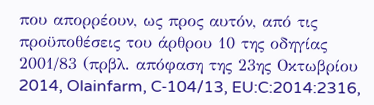που απορρέουν, ως προς αυτόν, από τις προϋποθέσεις του άρθρου 10 της οδηγίας 2001/83 (πρβλ. απόφαση της 23ης Οκτωβρίου 2014, Olainfarm, C‑104/13, EU:C:2014:2316,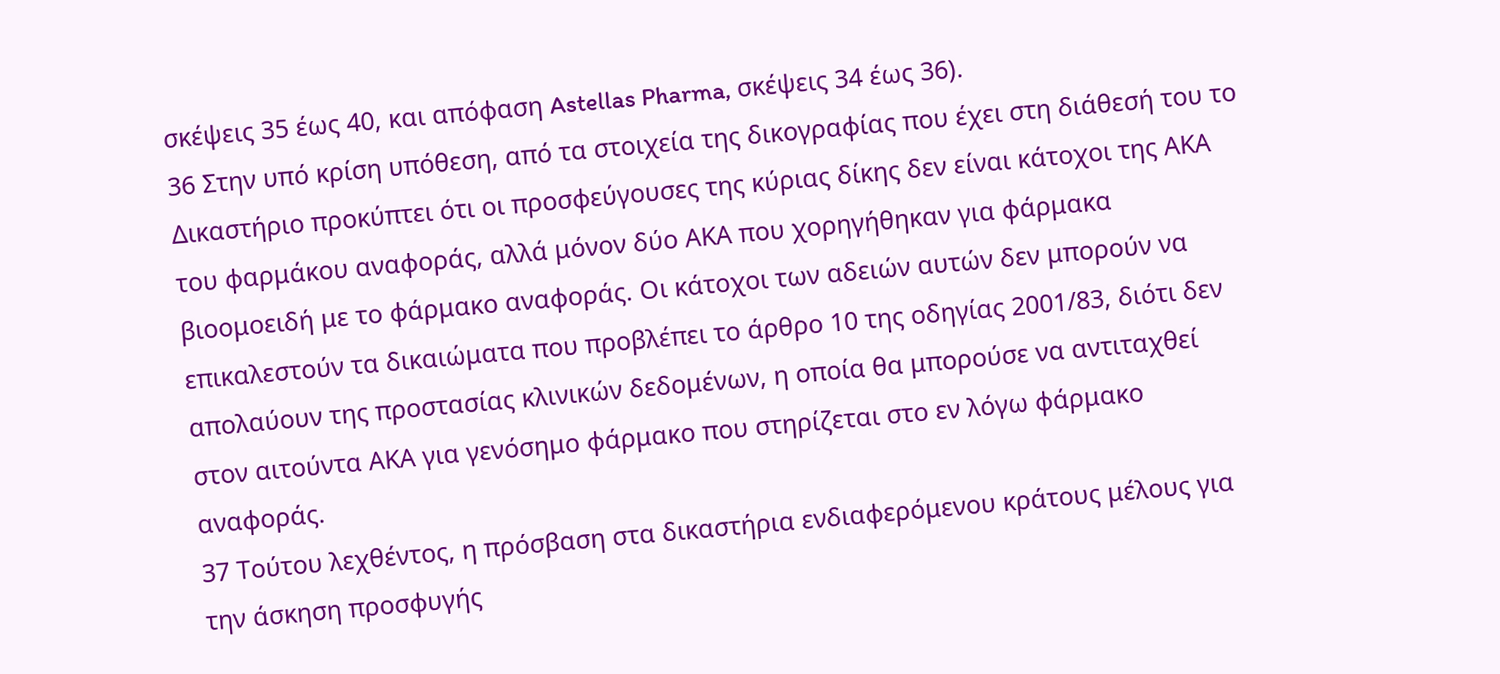σκέψεις 35 έως 40, και απόφαση Astellas Pharma, σκέψεις 34 έως 36).
36 Στην υπό κρίση υπόθεση, από τα στοιχεία της δικογραφίας που έχει στη διάθεσή του το Δικαστήριο προκύπτει ότι οι προσφεύγουσες της κύριας δίκης δεν είναι κάτοχοι της ΑΚΑ του φαρμάκου αναφοράς, αλλά μόνον δύο ΑΚΑ που χορηγήθηκαν για φάρμακα βιοομοειδή με το φάρμακο αναφοράς. Οι κάτοχοι των αδειών αυτών δεν μπορούν να επικαλεστούν τα δικαιώματα που προβλέπει το άρθρο 10 της οδηγίας 2001/83, διότι δεν απολαύουν της προστασίας κλινικών δεδομένων, η οποία θα μπορούσε να αντιταχθεί στον αιτούντα ΑΚΑ για γενόσημο φάρμακο που στηρίζεται στο εν λόγω φάρμακο αναφοράς.
37 Τούτου λεχθέντος, η πρόσβαση στα δικαστήρια ενδιαφερόμενου κράτους μέλους για την άσκηση προσφυγής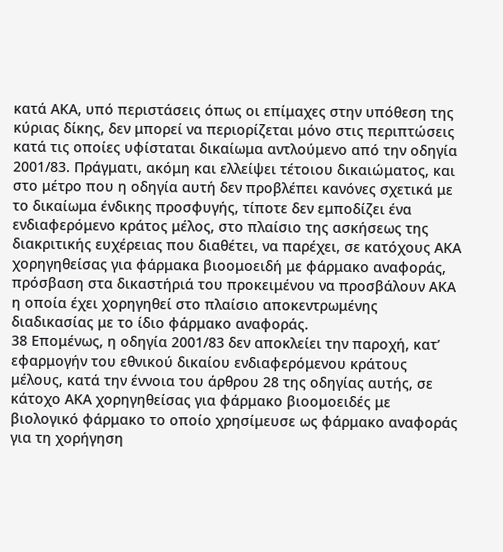κατά ΑΚΑ, υπό περιστάσεις όπως οι επίμαχες στην υπόθεση της κύριας δίκης, δεν μπορεί να περιορίζεται μόνο στις περιπτώσεις κατά τις οποίες υφίσταται δικαίωμα αντλούμενο από την οδηγία 2001/83. Πράγματι, ακόμη και ελλείψει τέτοιου δικαιώματος, και στο μέτρο που η οδηγία αυτή δεν προβλέπει κανόνες σχετικά με το δικαίωμα ένδικης προσφυγής, τίποτε δεν εμποδίζει ένα ενδιαφερόμενο κράτος μέλος, στο πλαίσιο της ασκήσεως της διακριτικής ευχέρειας που διαθέτει, να παρέχει, σε κατόχους ΑΚΑ χορηγηθείσας για φάρμακα βιοομοειδή με φάρμακο αναφοράς, πρόσβαση στα δικαστήριά του προκειμένου να προσβάλουν ΑΚΑ η οποία έχει χορηγηθεί στο πλαίσιο αποκεντρωμένης διαδικασίας με το ίδιο φάρμακο αναφοράς.
38 Επομένως, η οδηγία 2001/83 δεν αποκλείει την παροχή, κατ’ εφαρμογήν του εθνικού δικαίου ενδιαφερόμενου κράτους μέλους, κατά την έννοια του άρθρου 28 της οδηγίας αυτής, σε κάτοχο ΑΚΑ χορηγηθείσας για φάρμακο βιοομοειδές με βιολογικό φάρμακο το οποίο χρησίμευσε ως φάρμακο αναφοράς για τη χορήγηση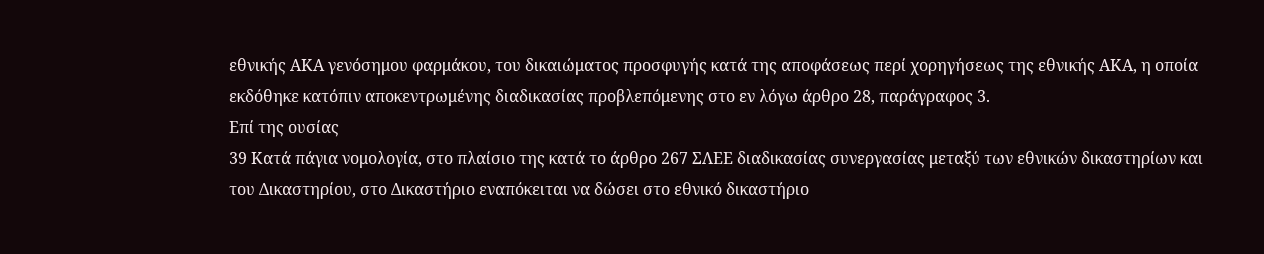εθνικής ΑΚΑ γενόσημου φαρμάκου, του δικαιώματος προσφυγής κατά της αποφάσεως περί χορηγήσεως της εθνικής ΑΚΑ, η οποία εκδόθηκε κατόπιν αποκεντρωμένης διαδικασίας προβλεπόμενης στο εν λόγω άρθρο 28, παράγραφος 3.
Επί της ουσίας
39 Κατά πάγια νομολογία, στο πλαίσιο της κατά το άρθρο 267 ΣΛΕΕ διαδικασίας συνεργασίας μεταξύ των εθνικών δικαστηρίων και του Δικαστηρίου, στο Δικαστήριο εναπόκειται να δώσει στο εθνικό δικαστήριο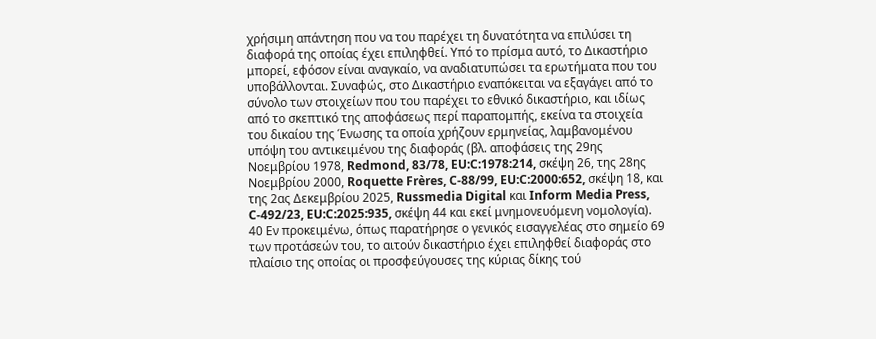χρήσιμη απάντηση που να του παρέχει τη δυνατότητα να επιλύσει τη διαφορά της οποίας έχει επιληφθεί. Υπό το πρίσμα αυτό, το Δικαστήριο μπορεί, εφόσον είναι αναγκαίο, να αναδιατυπώσει τα ερωτήματα που του υποβάλλονται. Συναφώς, στο Δικαστήριο εναπόκειται να εξαγάγει από το σύνολο των στοιχείων που του παρέχει το εθνικό δικαστήριο, και ιδίως από το σκεπτικό της αποφάσεως περί παραπομπής, εκείνα τα στοιχεία του δικαίου της Ένωσης τα οποία χρήζουν ερμηνείας, λαμβανομένου υπόψη του αντικειμένου της διαφοράς (βλ. αποφάσεις της 29ης Νοεμβρίου 1978, Redmond, 83/78, EU:C:1978:214, σκέψη 26, της 28ης Νοεμβρίου 2000, Roquette Frères, C‑88/99, EU:C:2000:652, σκέψη 18, και της 2ας Δεκεμβρίου 2025, Russmedia Digital και Inform Media Press, C‑492/23, EU:C:2025:935, σκέψη 44 και εκεί μνημονευόμενη νομολογία).
40 Εν προκειμένω, όπως παρατήρησε ο γενικός εισαγγελέας στο σημείο 69 των προτάσεών του, το αιτούν δικαστήριο έχει επιληφθεί διαφοράς στο πλαίσιο της οποίας οι προσφεύγουσες της κύριας δίκης τού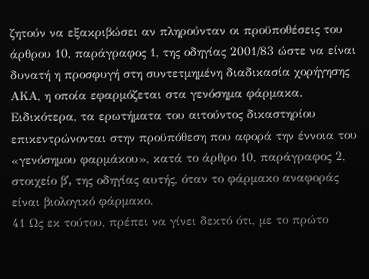ζητούν να εξακριβώσει αν πληρούνταν οι προϋποθέσεις του άρθρου 10, παράγραφος 1, της οδηγίας 2001/83 ώστε να είναι δυνατή η προσφυγή στη συντετμημένη διαδικασία χορήγησης ΑΚΑ, η οποία εφαρμόζεται στα γενόσημα φάρμακα. Ειδικότερα, τα ερωτήματα του αιτούντος δικαστηρίου επικεντρώνονται στην προϋπόθεση που αφορά την έννοια του «γενόσημου φαρμάκου», κατά το άρθρο 10, παράγραφος 2, στοιχείο βʹ, της οδηγίας αυτής, όταν το φάρμακο αναφοράς είναι βιολογικό φάρμακο.
41 Ως εκ τούτου, πρέπει να γίνει δεκτό ότι, με το πρώτο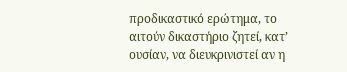προδικαστικό ερώτημα, το αιτούν δικαστήριο ζητεί, κατ’ ουσίαν, να διευκρινιστεί αν η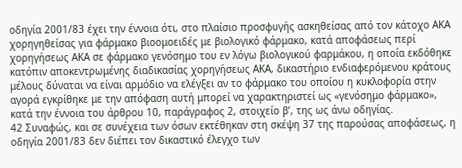οδηγία 2001/83 έχει την έννοια ότι, στο πλαίσιο προσφυγής ασκηθείσας από τον κάτοχο ΑΚΑ χορηγηθείσας για φάρμακο βιοομοειδές με βιολογικό φάρμακο, κατά αποφάσεως περί χορηγήσεως ΑΚΑ σε φάρμακο γενόσημο του εν λόγω βιολογικού φαρμάκου, η οποία εκδόθηκε κατόπιν αποκεντρωμένης διαδικασίας χορηγήσεως ΑΚΑ, δικαστήριο ενδιαφερόμενου κράτους μέλους δύναται να είναι αρμόδιο να ελέγξει αν το φάρμακο του οποίου η κυκλοφορία στην αγορά εγκρίθηκε με την απόφαση αυτή μπορεί να χαρακτηριστεί ως «γενόσημο φάρμακο», κατά την έννοια του άρθρου 10, παράγραφος 2, στοιχείο βʹ, της ως άνω οδηγίας.
42 Συναφώς, και σε συνέχεια των όσων εκτέθηκαν στη σκέψη 37 της παρούσας αποφάσεως, η οδηγία 2001/83 δεν διέπει τον δικαστικό έλεγχο των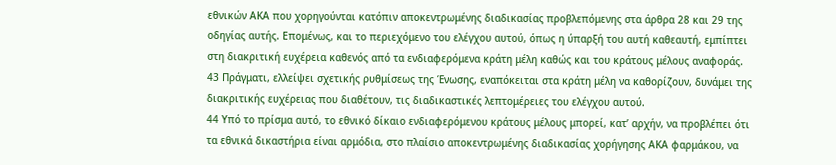εθνικών ΑΚΑ που χορηγούνται κατόπιν αποκεντρωμένης διαδικασίας προβλεπόμενης στα άρθρα 28 και 29 της οδηγίας αυτής. Επομένως, και το περιεχόμενο του ελέγχου αυτού, όπως η ύπαρξή του αυτή καθεαυτή, εμπίπτει στη διακριτική ευχέρεια καθενός από τα ενδιαφερόμενα κράτη μέλη καθώς και του κράτους μέλους αναφοράς.
43 Πράγματι, ελλείψει σχετικής ρυθμίσεως της Ένωσης, εναπόκειται στα κράτη μέλη να καθορίζουν, δυνάμει της διακριτικής ευχέρειας που διαθέτουν, τις διαδικαστικές λεπτομέρειες του ελέγχου αυτού.
44 Υπό το πρίσμα αυτό, το εθνικό δίκαιο ενδιαφερόμενου κράτους μέλους μπορεί, κατ’ αρχήν, να προβλέπει ότι τα εθνικά δικαστήρια είναι αρμόδια, στο πλαίσιο αποκεντρωμένης διαδικασίας χορήγησης ΑΚΑ φαρμάκου, να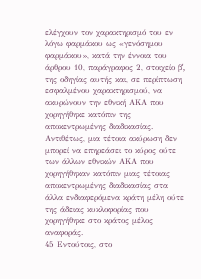ελέγχουν τον χαρακτηρισμό του εν λόγω φαρμάκου ως «γενόσημου φαρμάκου», κατά την έννοια του άρθρου 10, παράγραφος 2, στοιχείο βʹ, της οδηγίας αυτής και, σε περίπτωση εσφαλμένου χαρακτηρισμού, να ακυρώνουν την εθνική ΑΚΑ που χορηγήθηκε κατόπιν της αποκεντρωμένης διαδικασίας. Αντιθέτως, μια τέτοια ακύρωση δεν μπορεί να επηρεάσει το κύρος ούτε των άλλων εθνικών ΑΚΑ που χορηγήθηκαν κατόπιν μιας τέτοιας αποκεντρωμένης διαδικασίας στα άλλα ενδιαφερόμενα κράτη μέλη ούτε της άδειας κυκλοφορίας που χορηγήθηκε στο κράτος μέλος αναφοράς.
45 Εντούτοις, στο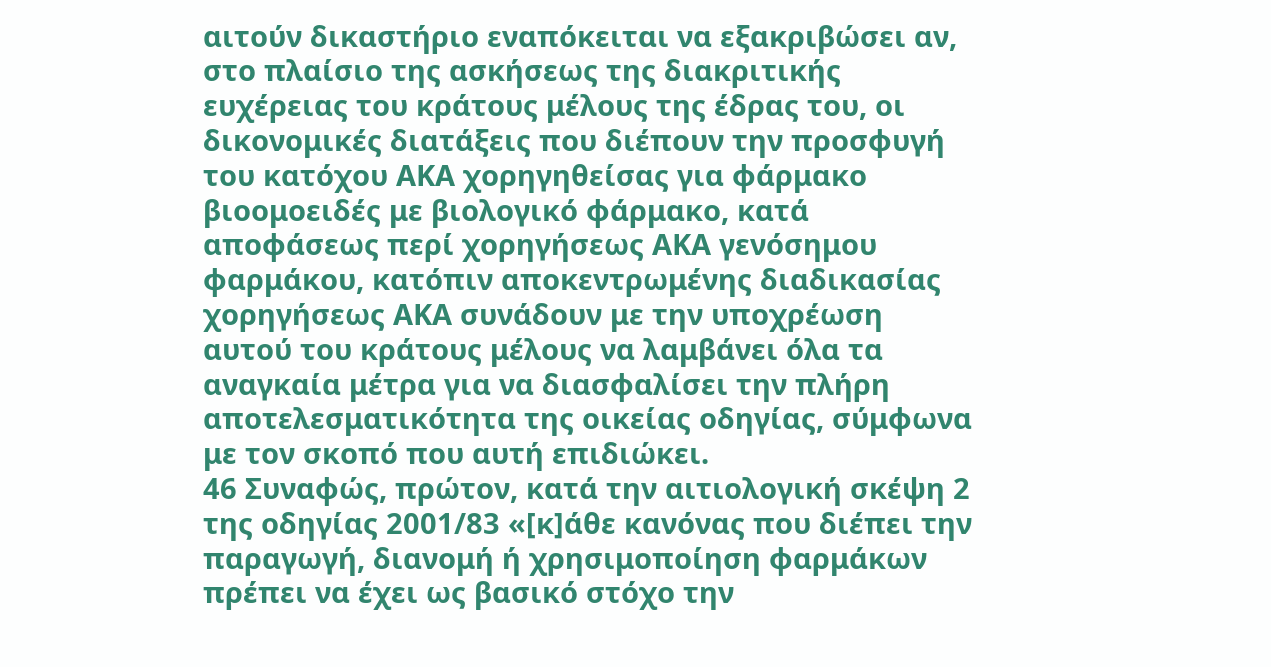αιτούν δικαστήριο εναπόκειται να εξακριβώσει αν, στο πλαίσιο της ασκήσεως της διακριτικής ευχέρειας του κράτους μέλους της έδρας του, οι δικονομικές διατάξεις που διέπουν την προσφυγή του κατόχου ΑΚΑ χορηγηθείσας για φάρμακο βιοομοειδές με βιολογικό φάρμακο, κατά αποφάσεως περί χορηγήσεως ΑΚΑ γενόσημου φαρμάκου, κατόπιν αποκεντρωμένης διαδικασίας χορηγήσεως ΑΚΑ συνάδουν με την υποχρέωση αυτού του κράτους μέλους να λαμβάνει όλα τα αναγκαία μέτρα για να διασφαλίσει την πλήρη αποτελεσματικότητα της οικείας οδηγίας, σύμφωνα με τον σκοπό που αυτή επιδιώκει.
46 Συναφώς, πρώτον, κατά την αιτιολογική σκέψη 2 της οδηγίας 2001/83 «[κ]άθε κανόνας που διέπει την παραγωγή, διανομή ή χρησιμοποίηση φαρμάκων πρέπει να έχει ως βασικό στόχο την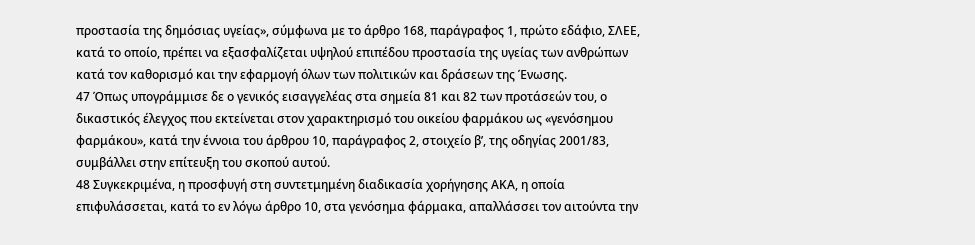προστασία της δημόσιας υγείας», σύμφωνα με το άρθρο 168, παράγραφος 1, πρώτο εδάφιο, ΣΛΕΕ, κατά το οποίο, πρέπει να εξασφαλίζεται υψηλού επιπέδου προστασία της υγείας των ανθρώπων κατά τον καθορισμό και την εφαρμογή όλων των πολιτικών και δράσεων της Ένωσης.
47 Όπως υπογράμμισε δε ο γενικός εισαγγελέας στα σημεία 81 και 82 των προτάσεών του, ο δικαστικός έλεγχος που εκτείνεται στον χαρακτηρισμό του οικείου φαρμάκου ως «γενόσημου φαρμάκου», κατά την έννοια του άρθρου 10, παράγραφος 2, στοιχείο βʹ, της οδηγίας 2001/83, συμβάλλει στην επίτευξη του σκοπού αυτού.
48 Συγκεκριμένα, η προσφυγή στη συντετμημένη διαδικασία χορήγησης ΑΚΑ, η οποία επιφυλάσσεται, κατά το εν λόγω άρθρο 10, στα γενόσημα φάρμακα, απαλλάσσει τον αιτούντα την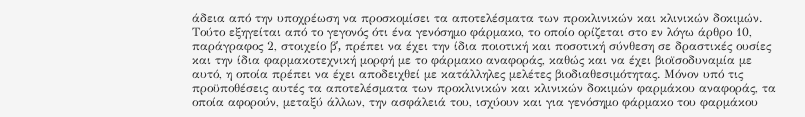άδεια από την υποχρέωση να προσκομίσει τα αποτελέσματα των προκλινικών και κλινικών δοκιμών. Τούτο εξηγείται από το γεγονός ότι ένα γενόσημο φάρμακο, το οποίο ορίζεται στο εν λόγω άρθρο 10, παράγραφος 2, στοιχείο βʹ, πρέπει να έχει την ίδια ποιοτική και ποσοτική σύνθεση σε δραστικές ουσίες και την ίδια φαρμακοτεχνική μορφή με το φάρμακο αναφοράς, καθώς και να έχει βιοϊσοδυναμία με αυτό, η οποία πρέπει να έχει αποδειχθεί με κατάλληλες μελέτες βιοδιαθεσιμότητας. Μόνον υπό τις προϋποθέσεις αυτές τα αποτελέσματα των προκλινικών και κλινικών δοκιμών φαρμάκου αναφοράς, τα οποία αφορούν, μεταξύ άλλων, την ασφάλειά του, ισχύουν και για γενόσημο φάρμακο του φαρμάκου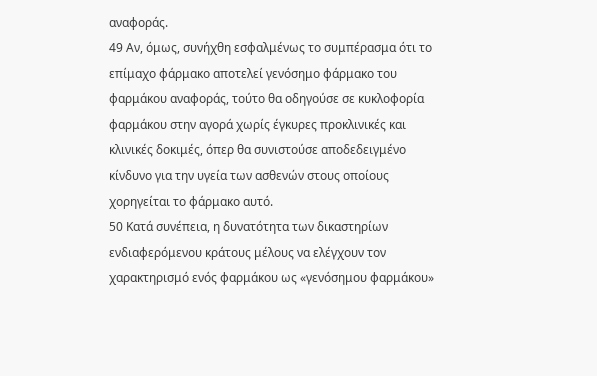αναφοράς.
49 Αν, όμως, συνήχθη εσφαλμένως το συμπέρασμα ότι το επίμαχο φάρμακο αποτελεί γενόσημο φάρμακο του φαρμάκου αναφοράς, τούτο θα οδηγούσε σε κυκλοφορία φαρμάκου στην αγορά χωρίς έγκυρες προκλινικές και κλινικές δοκιμές, όπερ θα συνιστούσε αποδεδειγμένο κίνδυνο για την υγεία των ασθενών στους οποίους χορηγείται το φάρμακο αυτό.
50 Κατά συνέπεια, η δυνατότητα των δικαστηρίων ενδιαφερόμενου κράτους μέλους να ελέγχουν τον χαρακτηρισμό ενός φαρμάκου ως «γενόσημου φαρμάκου»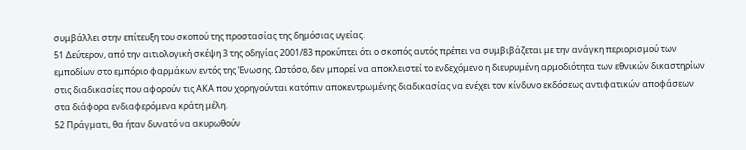συμβάλλει στην επίτευξη του σκοπού της προστασίας της δημόσιας υγείας.
51 Δεύτερον, από την αιτιολογική σκέψη 3 της οδηγίας 2001/83 προκύπτει ότι ο σκοπός αυτός πρέπει να συμβιβάζεται με την ανάγκη περιορισμού των εμποδίων στο εμπόριο φαρμάκων εντός της Ένωσης. Ωστόσο, δεν μπορεί να αποκλειστεί το ενδεχόμενο η διευρυμένη αρμοδιότητα των εθνικών δικαστηρίων στις διαδικασίες που αφορούν τις ΑΚΑ που χορηγούνται κατόπιν αποκεντρωμένης διαδικασίας να ενέχει τον κίνδυνο εκδόσεως αντιφατικών αποφάσεων στα διάφορα ενδιαφερόμενα κράτη μέλη.
52 Πράγματι, θα ήταν δυνατό να ακυρωθούν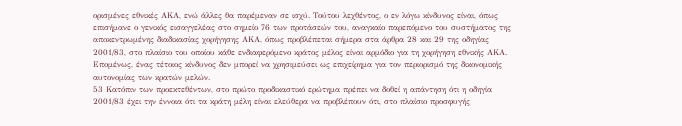ορισμένες εθνικές ΑΚΑ, ενώ άλλες θα παρέμεναν σε ισχύ. Τούτου λεχθέντος, ο εν λόγω κίνδυνος είναι, όπως επισήμανε ο γενικός εισαγγελέας στο σημείο 76 των προτάσεών του, αναγκαίο παρεπόμενο του συστήματος της αποκεντρωμένης διαδικασίας χορήγησης ΑΚΑ, όπως προβλέπεται σήμερα στα άρθρα 28 και 29 της οδηγίας 2001/83, στο πλαίσιο του οποίου κάθε ενδιαφερόμενο κράτος μέλος είναι αρμόδιο για τη χορήγηση εθνικής ΑΚΑ. Επομένως, ένας τέτοιος κίνδυνος δεν μπορεί να χρησιμεύσει ως επιχείρημα για τον περιορισμό της δικονομικής αυτονομίας των κρατών μελών.
53 Κατόπιν των προεκτεθέντων, στο πρώτο προδικαστικό ερώτημα πρέπει να δοθεί η απάντηση ότι η οδηγία 2001/83 έχει την έννοια ότι τα κράτη μέλη είναι ελεύθερα να προβλέπουν ότι, στο πλαίσιο προσφυγής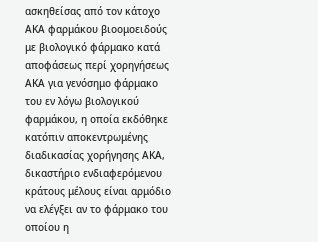ασκηθείσας από τον κάτοχο ΑΚΑ φαρμάκου βιοομοειδούς με βιολογικό φάρμακο κατά αποφάσεως περί χορηγήσεως ΑΚΑ για γενόσημο φάρμακο του εν λόγω βιολογικού φαρμάκου, η οποία εκδόθηκε κατόπιν αποκεντρωμένης διαδικασίας χορήγησης ΑΚΑ, δικαστήριο ενδιαφερόμενου κράτους μέλους είναι αρμόδιο να ελέγξει αν το φάρμακο του οποίου η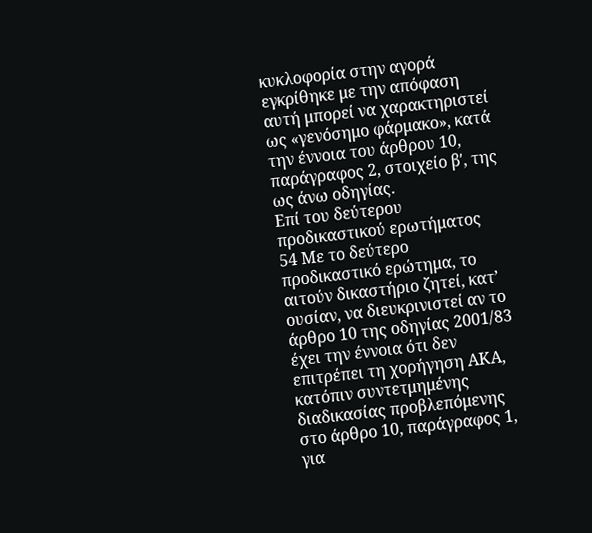κυκλοφορία στην αγορά εγκρίθηκε με την απόφαση αυτή μπορεί να χαρακτηριστεί ως «γενόσημο φάρμακο», κατά την έννοια του άρθρου 10, παράγραφος 2, στοιχείο βʹ, της ως άνω οδηγίας.
Επί του δεύτερου προδικαστικού ερωτήματος
54 Με το δεύτερο προδικαστικό ερώτημα, το αιτούν δικαστήριο ζητεί, κατ’ ουσίαν, να διευκρινιστεί αν το άρθρο 10 της οδηγίας 2001/83 έχει την έννοια ότι δεν επιτρέπει τη χορήγηση ΑΚΑ, κατόπιν συντετμημένης διαδικασίας προβλεπόμενης στο άρθρο 10, παράγραφος 1, για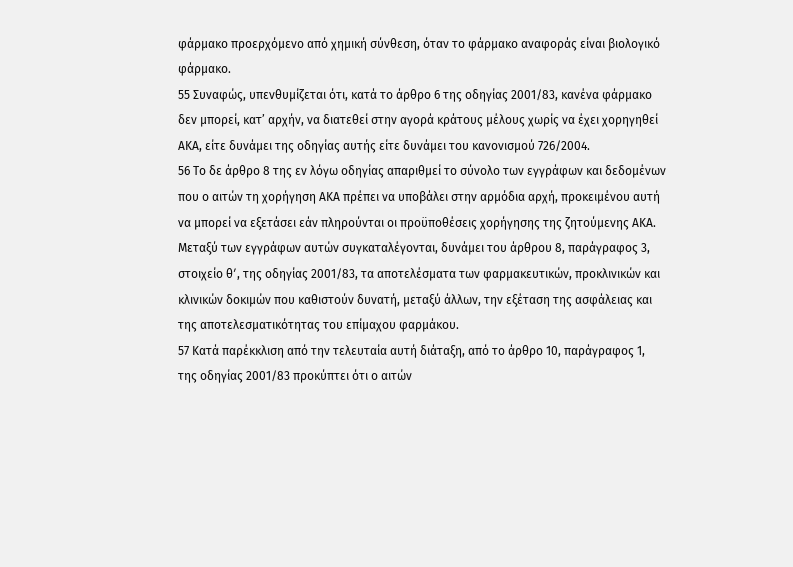φάρμακο προερχόμενο από χημική σύνθεση, όταν το φάρμακο αναφοράς είναι βιολογικό φάρμακο.
55 Συναφώς, υπενθυμίζεται ότι, κατά το άρθρο 6 της οδηγίας 2001/83, κανένα φάρμακο δεν μπορεί, κατ’ αρχήν, να διατεθεί στην αγορά κράτους μέλους χωρίς να έχει χορηγηθεί ΑΚΑ, είτε δυνάμει της οδηγίας αυτής είτε δυνάμει του κανονισμού 726/2004.
56 Το δε άρθρο 8 της εν λόγω οδηγίας απαριθμεί το σύνολο των εγγράφων και δεδομένων που ο αιτών τη χορήγηση ΑΚΑ πρέπει να υποβάλει στην αρμόδια αρχή, προκειμένου αυτή να μπορεί να εξετάσει εάν πληρούνται οι προϋποθέσεις χορήγησης της ζητούμενης ΑΚΑ. Μεταξύ των εγγράφων αυτών συγκαταλέγονται, δυνάμει του άρθρου 8, παράγραφος 3, στοιχείο θʹ, της οδηγίας 2001/83, τα αποτελέσματα των φαρμακευτικών, προκλινικών και κλινικών δοκιμών που καθιστούν δυνατή, μεταξύ άλλων, την εξέταση της ασφάλειας και της αποτελεσματικότητας του επίμαχου φαρμάκου.
57 Κατά παρέκκλιση από την τελευταία αυτή διάταξη, από το άρθρο 10, παράγραφος 1, της οδηγίας 2001/83 προκύπτει ότι ο αιτών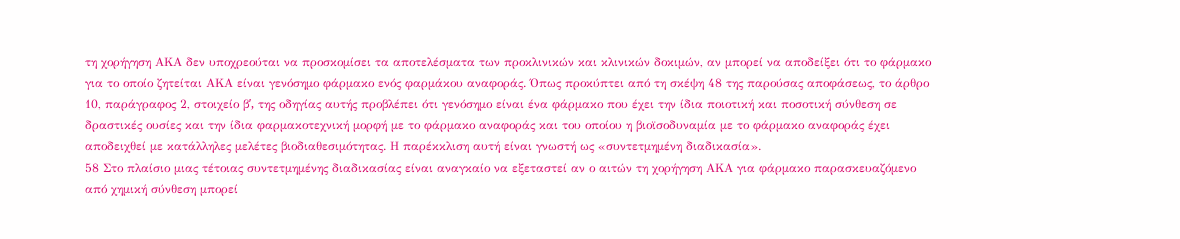τη χορήγηση ΑΚΑ δεν υποχρεούται να προσκομίσει τα αποτελέσματα των προκλινικών και κλινικών δοκιμών, αν μπορεί να αποδείξει ότι το φάρμακο για το οποίο ζητείται ΑΚΑ είναι γενόσημο φάρμακο ενός φαρμάκου αναφοράς. Όπως προκύπτει από τη σκέψη 48 της παρούσας αποφάσεως, το άρθρο 10, παράγραφος 2, στοιχείο βʹ, της οδηγίας αυτής προβλέπει ότι γενόσημο είναι ένα φάρμακο που έχει την ίδια ποιοτική και ποσοτική σύνθεση σε δραστικές ουσίες και την ίδια φαρμακοτεχνική μορφή με το φάρμακο αναφοράς και του οποίου η βιοϊσοδυναμία με το φάρμακο αναφοράς έχει αποδειχθεί με κατάλληλες μελέτες βιοδιαθεσιμότητας. Η παρέκκλιση αυτή είναι γνωστή ως «συντετμημένη διαδικασία».
58 Στο πλαίσιο μιας τέτοιας συντετμημένης διαδικασίας είναι αναγκαίο να εξεταστεί αν ο αιτών τη χορήγηση ΑΚΑ για φάρμακο παρασκευαζόμενο από χημική σύνθεση μπορεί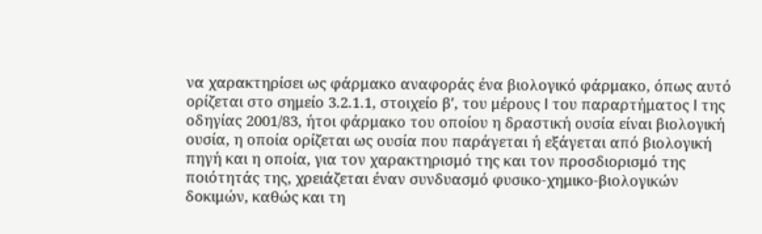να χαρακτηρίσει ως φάρμακο αναφοράς ένα βιολογικό φάρμακο, όπως αυτό ορίζεται στο σημείο 3.2.1.1, στοιχείο βʹ, του μέρους I του παραρτήματος I της οδηγίας 2001/83, ήτοι φάρμακο του οποίου η δραστική ουσία είναι βιολογική ουσία, η οποία ορίζεται ως ουσία που παράγεται ή εξάγεται από βιολογική πηγή και η οποία, για τον χαρακτηρισμό της και τον προσδιορισμό της ποιότητάς της, χρειάζεται έναν συνδυασμό φυσικο-χημικο-βιολογικών δοκιμών, καθώς και τη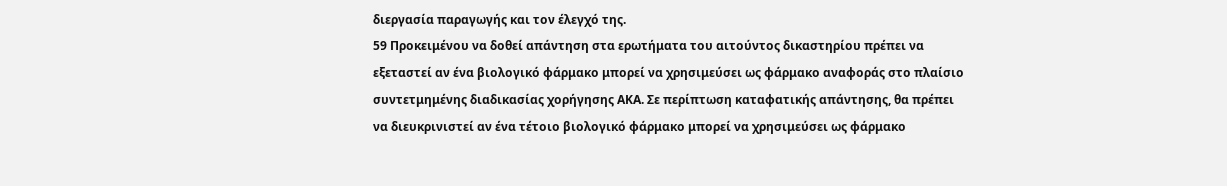διεργασία παραγωγής και τον έλεγχό της.
59 Προκειμένου να δοθεί απάντηση στα ερωτήματα του αιτούντος δικαστηρίου πρέπει να εξεταστεί αν ένα βιολογικό φάρμακο μπορεί να χρησιμεύσει ως φάρμακο αναφοράς στο πλαίσιο συντετμημένης διαδικασίας χορήγησης ΑΚΑ. Σε περίπτωση καταφατικής απάντησης, θα πρέπει να διευκρινιστεί αν ένα τέτοιο βιολογικό φάρμακο μπορεί να χρησιμεύσει ως φάρμακο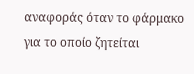αναφοράς όταν το φάρμακο για το οποίο ζητείται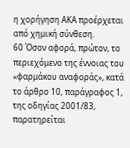η χορήγηση ΑΚΑ προέρχεται από χημική σύνθεση.
60 Όσον αφορά, πρώτον, το περιεχόμενο της έννοιας του «φαρμάκου αναφοράς», κατά το άρθρο 10, παράγραφος 1, της οδηγίας 2001/83, παρατηρείται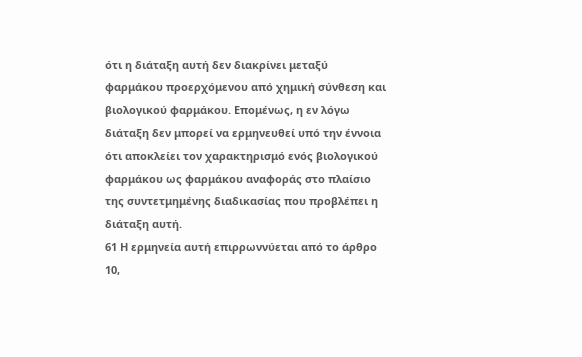ότι η διάταξη αυτή δεν διακρίνει μεταξύ φαρμάκου προερχόμενου από χημική σύνθεση και βιολογικού φαρμάκου. Επομένως, η εν λόγω διάταξη δεν μπορεί να ερμηνευθεί υπό την έννοια ότι αποκλείει τον χαρακτηρισμό ενός βιολογικού φαρμάκου ως φαρμάκου αναφοράς στο πλαίσιο της συντετμημένης διαδικασίας που προβλέπει η διάταξη αυτή.
61 Η ερμηνεία αυτή επιρρωννύεται από το άρθρο 10,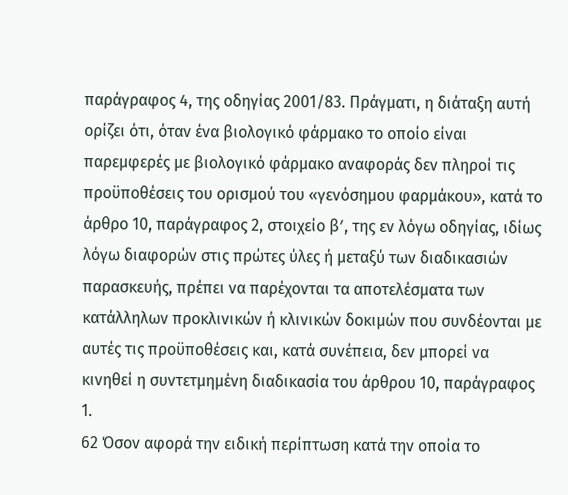παράγραφος 4, της οδηγίας 2001/83. Πράγματι, η διάταξη αυτή ορίζει ότι, όταν ένα βιολογικό φάρμακο το οποίο είναι παρεμφερές με βιολογικό φάρμακο αναφοράς δεν πληροί τις προϋποθέσεις του ορισμού του «γενόσημου φαρμάκου», κατά το άρθρο 10, παράγραφος 2, στοιχείο βʹ, της εν λόγω οδηγίας, ιδίως λόγω διαφορών στις πρώτες ύλες ή μεταξύ των διαδικασιών παρασκευής, πρέπει να παρέχονται τα αποτελέσματα των κατάλληλων προκλινικών ή κλινικών δοκιμών που συνδέονται με αυτές τις προϋποθέσεις και, κατά συνέπεια, δεν μπορεί να κινηθεί η συντετμημένη διαδικασία του άρθρου 10, παράγραφος 1.
62 Όσον αφορά την ειδική περίπτωση κατά την οποία το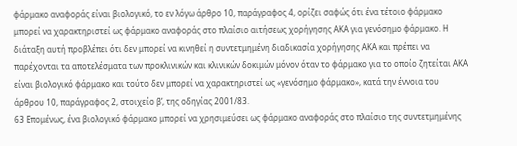φάρμακο αναφοράς είναι βιολογικό, το εν λόγω άρθρο 10, παράγραφος 4, ορίζει σαφώς ότι ένα τέτοιο φάρμακο μπορεί να χαρακτηριστεί ως φάρμακο αναφοράς στο πλαίσιο αιτήσεως χορήγησης ΑΚΑ για γενόσημο φάρμακο. Η διάταξη αυτή προβλέπει ότι δεν μπορεί να κινηθεί η συντετμημένη διαδικασία χορήγησης ΑΚΑ και πρέπει να παρέχονται τα αποτελέσματα των προκλινικών και κλινικών δοκιμών μόνον όταν το φάρμακο για το οποίο ζητείται ΑΚΑ είναι βιολογικό φάρμακο και τούτο δεν μπορεί να χαρακτηριστεί ως «γενόσημο φάρμακο», κατά την έννοια του άρθρου 10, παράγραφος 2, στοιχείο βʹ, της οδηγίας 2001/83.
63 Επομένως, ένα βιολογικό φάρμακο μπορεί να χρησιμεύσει ως φάρμακο αναφοράς στο πλαίσιο της συντετμημένης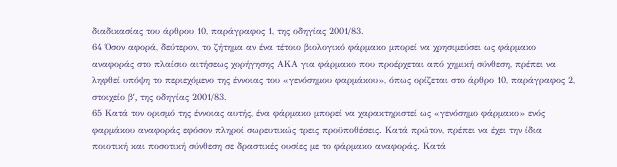διαδικασίας του άρθρου 10, παράγραφος 1, της οδηγίας 2001/83.
64 Όσον αφορά, δεύτερον, το ζήτημα αν ένα τέτοιο βιολογικό φάρμακο μπορεί να χρησιμεύσει ως φάρμακο αναφοράς στο πλαίσιο αιτήσεως χορήγησης ΑΚΑ για φάρμακο που προέρχεται από χημική σύνθεση, πρέπει να ληφθεί υπόψη το περιεχόμενο της έννοιας του «γενόσημου φαρμάκου», όπως ορίζεται στο άρθρο 10, παράγραφος 2, στοιχείο βʹ, της οδηγίας 2001/83.
65 Κατά τον ορισμό της έννοιας αυτής, ένα φάρμακο μπορεί να χαρακτηριστεί ως «γενόσημο φάρμακο» ενός φαρμάκου αναφοράς εφόσον πληροί σωρευτικώς τρεις προϋποθέσεις. Κατά πρώτον, πρέπει να έχει την ίδια ποιοτική και ποσοτική σύνθεση σε δραστικές ουσίες με το φάρμακο αναφοράς. Κατά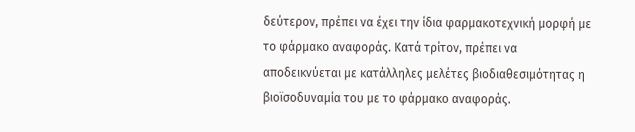δεύτερον, πρέπει να έχει την ίδια φαρμακοτεχνική μορφή με το φάρμακο αναφοράς. Κατά τρίτον, πρέπει να αποδεικνύεται με κατάλληλες μελέτες βιοδιαθεσιμότητας η βιοϊσοδυναμία του με το φάρμακο αναφοράς.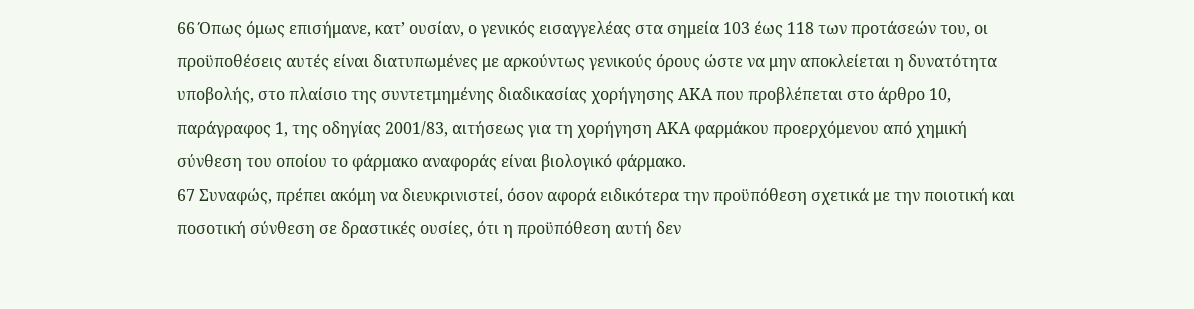66 Όπως όμως επισήμανε, κατ’ ουσίαν, ο γενικός εισαγγελέας στα σημεία 103 έως 118 των προτάσεών του, οι προϋποθέσεις αυτές είναι διατυπωμένες με αρκούντως γενικούς όρους ώστε να μην αποκλείεται η δυνατότητα υποβολής, στο πλαίσιο της συντετμημένης διαδικασίας χορήγησης ΑΚΑ που προβλέπεται στο άρθρο 10, παράγραφος 1, της οδηγίας 2001/83, αιτήσεως για τη χορήγηση ΑΚΑ φαρμάκου προερχόμενου από χημική σύνθεση του οποίου το φάρμακο αναφοράς είναι βιολογικό φάρμακο.
67 Συναφώς, πρέπει ακόμη να διευκρινιστεί, όσον αφορά ειδικότερα την προϋπόθεση σχετικά με την ποιοτική και ποσοτική σύνθεση σε δραστικές ουσίες, ότι η προϋπόθεση αυτή δεν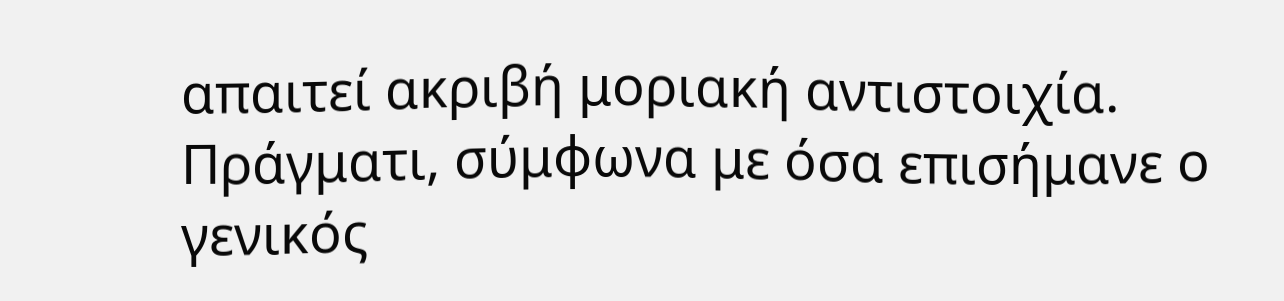απαιτεί ακριβή μοριακή αντιστοιχία. Πράγματι, σύμφωνα με όσα επισήμανε ο γενικός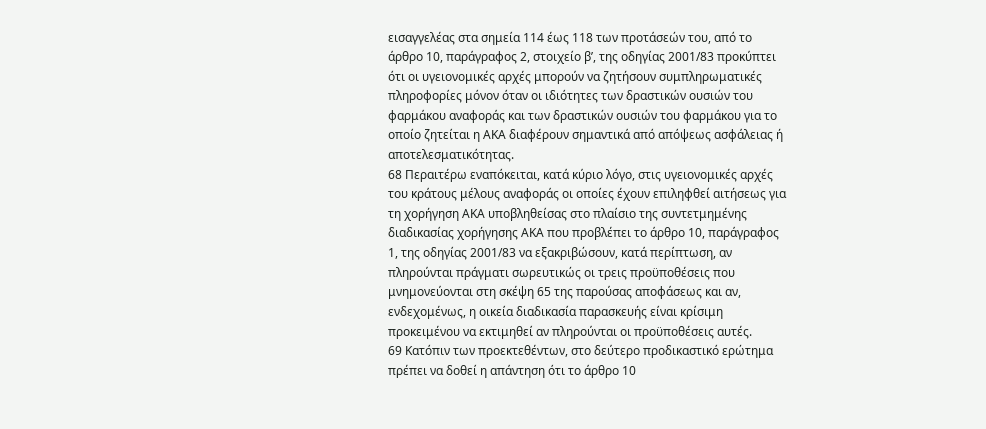εισαγγελέας στα σημεία 114 έως 118 των προτάσεών του, από το άρθρο 10, παράγραφος 2, στοιχείο βʹ, της οδηγίας 2001/83 προκύπτει ότι οι υγειονομικές αρχές μπορούν να ζητήσουν συμπληρωματικές πληροφορίες μόνον όταν οι ιδιότητες των δραστικών ουσιών του φαρμάκου αναφοράς και των δραστικών ουσιών του φαρμάκου για το οποίο ζητείται η ΑΚΑ διαφέρουν σημαντικά από απόψεως ασφάλειας ή αποτελεσματικότητας.
68 Περαιτέρω εναπόκειται, κατά κύριο λόγο, στις υγειονομικές αρχές του κράτους μέλους αναφοράς οι οποίες έχουν επιληφθεί αιτήσεως για τη χορήγηση ΑΚΑ υποβληθείσας στο πλαίσιο της συντετμημένης διαδικασίας χορήγησης ΑΚΑ που προβλέπει το άρθρο 10, παράγραφος 1, της οδηγίας 2001/83 να εξακριβώσουν, κατά περίπτωση, αν πληρούνται πράγματι σωρευτικώς οι τρεις προϋποθέσεις που μνημονεύονται στη σκέψη 65 της παρούσας αποφάσεως και αν, ενδεχομένως, η οικεία διαδικασία παρασκευής είναι κρίσιμη προκειμένου να εκτιμηθεί αν πληρούνται οι προϋποθέσεις αυτές.
69 Κατόπιν των προεκτεθέντων, στο δεύτερο προδικαστικό ερώτημα πρέπει να δοθεί η απάντηση ότι το άρθρο 10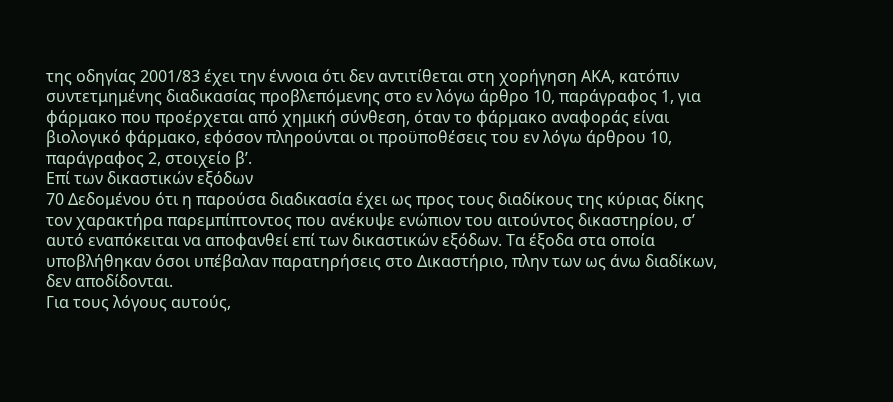της οδηγίας 2001/83 έχει την έννοια ότι δεν αντιτίθεται στη χορήγηση ΑΚΑ, κατόπιν συντετμημένης διαδικασίας προβλεπόμενης στο εν λόγω άρθρο 10, παράγραφος 1, για φάρμακο που προέρχεται από χημική σύνθεση, όταν το φάρμακο αναφοράς είναι βιολογικό φάρμακο, εφόσον πληρούνται οι προϋποθέσεις του εν λόγω άρθρου 10, παράγραφος 2, στοιχείο βʹ.
Επί των δικαστικών εξόδων
70 Δεδομένου ότι η παρούσα διαδικασία έχει ως προς τους διαδίκους της κύριας δίκης τον χαρακτήρα παρεμπίπτοντος που ανέκυψε ενώπιον του αιτούντος δικαστηρίου, σ’ αυτό εναπόκειται να αποφανθεί επί των δικαστικών εξόδων. Τα έξοδα στα οποία υποβλήθηκαν όσοι υπέβαλαν παρατηρήσεις στο Δικαστήριο, πλην των ως άνω διαδίκων, δεν αποδίδονται.
Για τους λόγους αυτούς,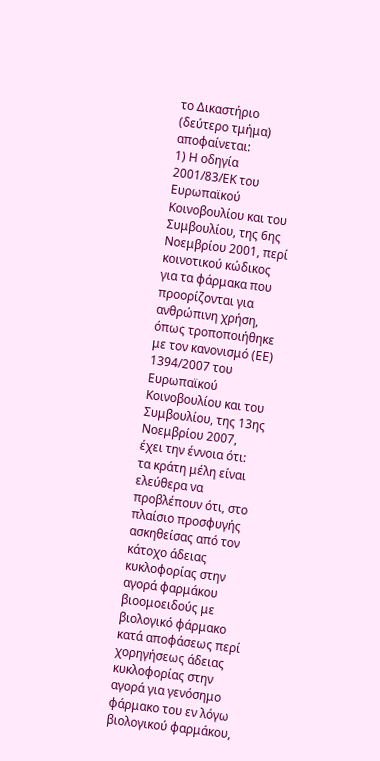το Δικαστήριο (δεύτερο τμήμα) αποφαίνεται:
1) Η οδηγία 2001/83/ΕΚ του Ευρωπαϊκού Κοινοβουλίου και του Συμβουλίου, της 6ης Νοεμβρίου 2001, περί κοινοτικού κώδικος για τα φάρμακα που προορίζονται για ανθρώπινη χρήση, όπως τροποποιήθηκε με τον κανονισμό (ΕΕ) 1394/2007 του Ευρωπαϊκού Κοινοβουλίου και του Συμβουλίου, της 13ης Νοεμβρίου 2007,
έχει την έννοια ότι:
τα κράτη μέλη είναι ελεύθερα να προβλέπουν ότι, στο πλαίσιο προσφυγής ασκηθείσας από τον κάτοχο άδειας κυκλοφορίας στην αγορά φαρμάκου βιοομοειδούς με βιολογικό φάρμακο κατά αποφάσεως περί χορηγήσεως άδειας κυκλοφορίας στην αγορά για γενόσημο φάρμακο του εν λόγω βιολογικού φαρμάκου,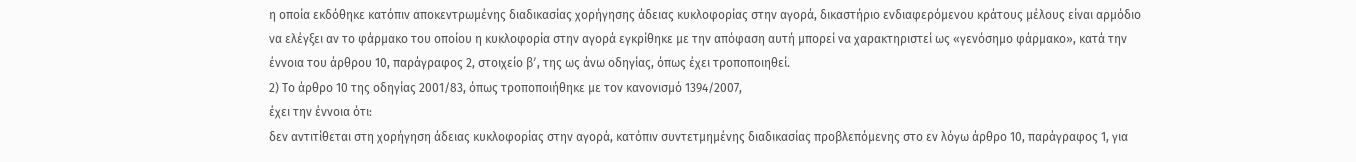η οποία εκδόθηκε κατόπιν αποκεντρωμένης διαδικασίας χορήγησης άδειας κυκλοφορίας στην αγορά, δικαστήριο ενδιαφερόμενου κράτους μέλους είναι αρμόδιο να ελέγξει αν το φάρμακο του οποίου η κυκλοφορία στην αγορά εγκρίθηκε με την απόφαση αυτή μπορεί να χαρακτηριστεί ως «γενόσημο φάρμακο», κατά την έννοια του άρθρου 10, παράγραφος 2, στοιχείο βʹ, της ως άνω οδηγίας, όπως έχει τροποποιηθεί.
2) Το άρθρο 10 της οδηγίας 2001/83, όπως τροποποιήθηκε με τον κανονισμό 1394/2007,
έχει την έννοια ότι:
δεν αντιτίθεται στη χορήγηση άδειας κυκλοφορίας στην αγορά, κατόπιν συντετμημένης διαδικασίας προβλεπόμενης στο εν λόγω άρθρο 10, παράγραφος 1, για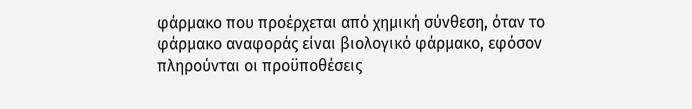φάρμακο που προέρχεται από χημική σύνθεση, όταν το φάρμακο αναφοράς είναι βιολογικό φάρμακο, εφόσον πληρούνται οι προϋποθέσεις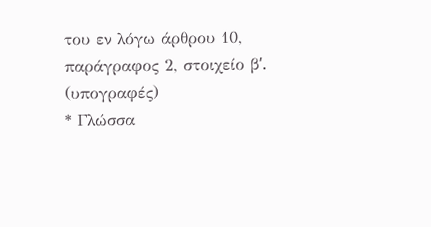του εν λόγω άρθρου 10, παράγραφος 2, στοιχείο βʹ.
(υπογραφές)
* Γλώσσα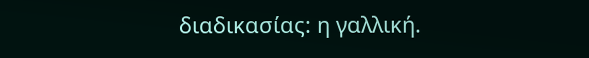διαδικασίας: η γαλλική.